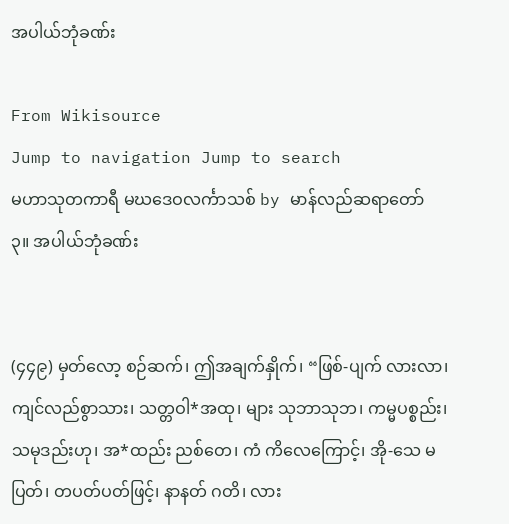အပါယ်ဘုံခဏ်း

From Wikisource
Jump to navigation Jump to search
မဟာသုတကာရီ မဃဒေဝလင်္ကာသစ် by မာန်လည်ဆရာတော်
၃။ အပါယ်ဘုံခဏ်း


(၄၄၉) မှတ်လော့ စဉ်ဆက်၊ ဤအချက်နှိုက်၊ “ဖြစ်-ပျက် လားလာ၊ ကျင်လည်စွာသား၊ သတ္တဝါ*အထု၊ များ သုဘာသုဘ၊ ကမ္မပစ္စည်း၊ သမုဒည်းဟု၊ အ*ထည်း ညစ်တေ၊ ကံ ကိလေကြောင့်၊ အို-သေ မပြတ်၊ တပတ်ပတ်ဖြင့်၊ နာနတ် ဂတိ၊ လား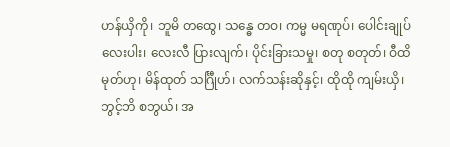ဟန်ယှိကို၊ ဘူမိ တထွေ၊ သန္ဓေ တဝ၊ ကမ္မ မရဏုပ်၊ ပေါင်းချုပ် လေးပါး၊ လေးလီ ပြားလျက်၊ ပိုင်းခြားသမှု၊ စတု စတုတ်၊ ဝီထိမုတ်ဟု၊ မိန်ထုတ် သင်္ဂြီုဟ်၊ လက်သန်းဆိုနှင့်၊ ထိုထို ကျမ်းယှိ၊ ဘွင့်ဘိ စဘွယ်၊ အ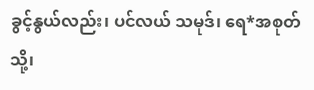ခွင့်နွယ်လည်း၊ ပင်လယ် သမုဒ်၊ ရေ*အစုတ်သို့၊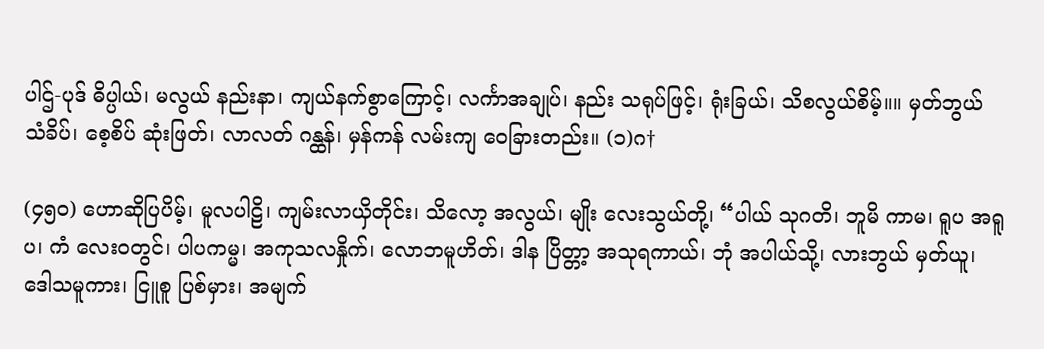ပါဌ်-ပုဒ် ဓိပ္ပါယ်၊ မလွယ် နည်းနာ၊ ကျယ်နက်စွာကြောင့်၊ လင်္ကာအချုပ်၊ နည်း သရုပ်ဖြင့်၊ ရုံးခြယ်၊ သိစလွယ်စိမ့်။။ မှတ်ဘွယ် သံခိပ်၊ စေ့စိပ် ဆုံးဖြတ်၊ လာလတ် ဂန္ထန်၊ မှန်ကန် လမ်းကျ ဝေခြားတည်း။ (၁)ဂ†

(၄၅၀) ဟောဆိုပြပိမ့်၊ မူလပါဠိ၊ ကျမ်းလာယှိတိုင်း၊ သိလော့ အလွယ်၊ မျိုး လေးသွယ်တို့၊ “ပါယ် သုဂတိ၊ ဘူမိ ကာမ၊ ရူပ အရူပ၊ ကံ လေးဝတွင်၊ ပါပကမ္မ၊ အကုသလနှိုက်၊ လောဘမူဟိတ်၊ ဒါန ပြိတ္တာ့ အသုရကာယ်၊ ဘုံ အပါယ်သို့၊ လားဘွယ် မှတ်ယူ၊ ဒေါသမူကား၊ ငြူစူ ပြစ်မှား၊ အမျက်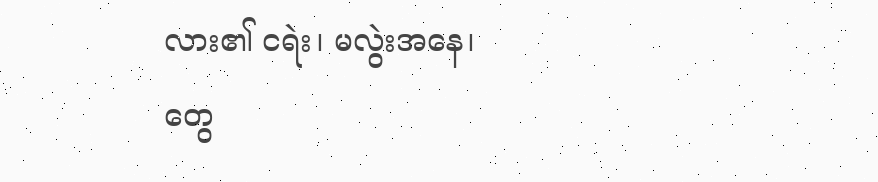လား၏ ငရဲး၊ မလွဲးအနေ၊ တွေ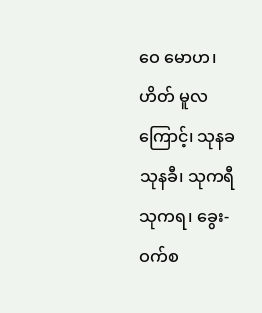ဝေ မောဟ၊ ဟိတ် မူလကြောင့်၊ သုနခ သုနခီ၊ သုကရီ သုကရ၊ ခွေး-ဝက်စ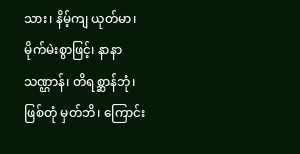သား၊ နိမ့်ကျ ယုတ်မာ၊ မိုက်မဲးစွာဖြင့်၊ နာနာ သဏ္ဌာန်၊ တိရစ္ဆာန်ဘုံ၊ ဖြစ်တုံ မှတ်ဘိ၊ ကြောင်း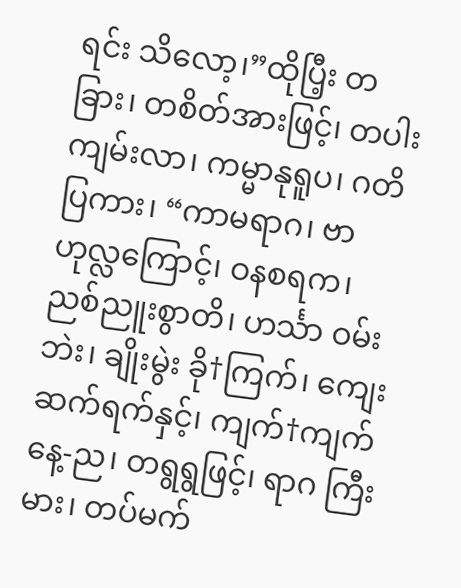ရင်း သိလော့၊”ထိုပြီ့း တခြား၊ တစိတ်အားဖြင့်၊ တပါးကျမ်းလာ၊ ကမ္မာနုရူပ၊ ဂတိ ပြကား၊ “ကာမရာဂ၊ ဗာဟုလ္လကြောင့်၊ ဝနစရက၊ ညစ်ညူးစွာတိ၊ ဟင်္သာ ဝမ်းဘဲး၊ ချိုးမွဲး ခို†ကြက်၊ ကျေး ဆက်ရက်နှင့်၊ ကျက်†ကျက် နေ့-ည၊ တရွရွဖြင့်၊ ရာဂ ကြီးမား၊ တပ်မက်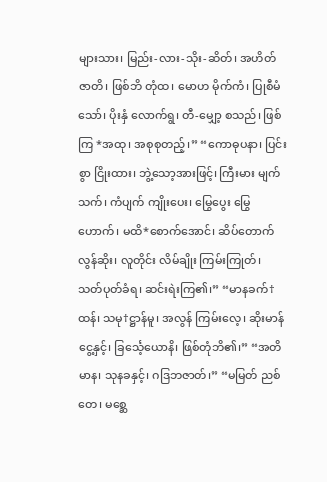များသား၊ မြည်း-လား-သိုး-ဆိတ်၊ အဟိတ် ဇာတိ၊ ဖြစ်ဘိ တုံထ၊ မောဟ မိုက်ကံ၊ ပြုစီမံသော်၊ ပိုးနှံ လောက်ရွ၊ တီ-မျှော့ စသည်၊ ဖြစ်ကြ *အထု၊ အစုစုတည့်၊” “ကောဓုပနာ၊ ပြင်းစွာ ငြိုးထား၊ ဘွဲ့သော့အားဖြင့်၊ ကြီးမား မျက်သက်၊ ကံပျက် ကျိုးပေး၊ မြွေပွေး မြွေဟောက်၊ မထိ*စောက်အောင်၊ ဆိပ်တောက် လွန်ဆိုး၊ လူတိုင်း လိမ်ချိုး ကြမ်းကြုတ်၊ သတ်ပုတ်ခံရ၊ ဆင်းရဲးကြ၏၊” “မာနခက်†ထန်၊ သမု†ဋ္ဌာန်မူ၊ အလွန် ကြမ်းလေ့၊ ဆိုးမာန်ငွေ့နှင့်၊ ခြင်္သေ့ယောနိ၊ ဖြစ်တုံဘိ၏၊” “အတိမာန၊ သုနခနှင့်၊ ဂဒြဘဇာတ်၊” “မမြတ် ညစ်တေ၊ မစ္ဆေ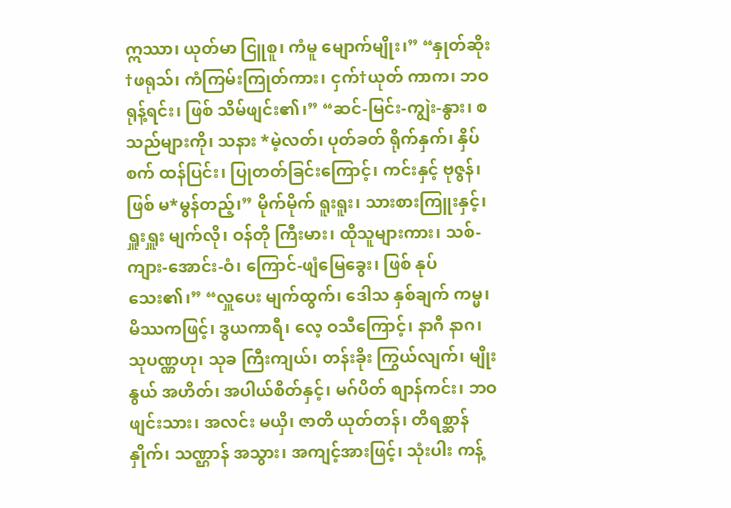ဣဿာ၊ ယုတ်မာ ငြူစူ၊ ကံမူ မျောက်မျိုး၊” “နှုတ်ဆိုး †ဖရုသ်၊ ကံကြမ်းကြုတ်ကား၊ ငှက်†ယုတ် ကာက၊ ဘဝ ရုန့်ရင်း၊ ဖြစ် သိမ်ဖျင်း၏၊” “ဆင်-မြင်း-ကျွဲး-နွား၊ စသည်များကို၊ သနား *မဲ့လတ်၊ ပုတ်ခတ် ရိုက်နှက်၊ နှိပ်စက် ထန်ပြင်း၊ ပြုတတ်ခြင်းကြောင့်၊ ကင်းနှင့် ဗုဇွန်၊ ဖြစ် မ*မွန်တည့်၊” မိုက်မိုက် ရူးရူး၊ သားစားကြူးနှင့်၊ ရှူးရှူး မျက်လို၊ ဝန်တို ကြီးမား၊ ထိုသူများကား၊ သစ်-ကျား-အောင်း-ဝံ၊ ကြောင်-ဖျံမြေခွေး၊ ဖြစ် နုပ်သေး၏၊” “လှူပေး မျက်ထွက်၊ ဒေါသ နှစ်ချက် ကမ္မ၊ မိဿကဖြင့်၊ ဒွယကာရီ၊ လေ့ ဝသီကြောင့်၊ နာဂီ နာဂ၊ သုပဏ္ဏဟု၊ သုခ ကြီးကျယ်၊ တန်းခိုး ကြွယ်လျက်၊ မျိုးနွယ် အဟိတ်၊ အပါယ်စိတ်နှင့်၊ မဂ်ပိတ် စျာန်ကင်း၊ ဘဝ ဖျင်းသား၊ အလင်း မယှိ၊ ဇာတိ ယုတ်တန်၊ တိရစ္ဆာန်နှိုက်၊ သဏ္ဌာန် အသွား၊ အကျင့်အားဖြင့်၊ သုံးပါး ကန့်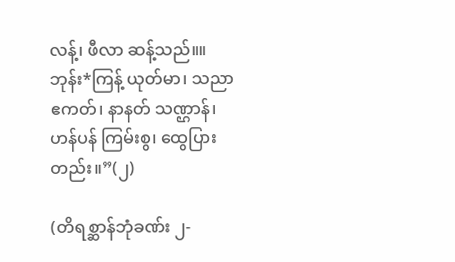လန့်၊ ဖီလာ ဆန့်သည်။။ ဘုန်း*ကြန့် ယုတ်မာ၊ သညာ ဧကတ်၊ နာနတ် သဏ္ဌာန်၊ ဟန်ပန် ကြမ်းစွ၊ ထွေပြားတည်း။”(၂)

(တိရစ္ဆာန်ဘုံခဏ်း ၂-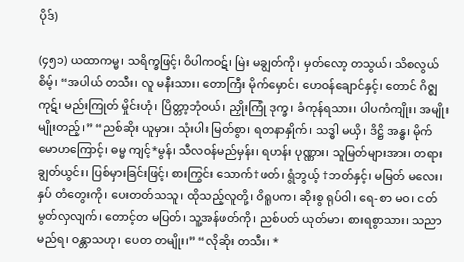ပိုဒ်)

(၄၅၁) ယထာကမ္မ၊ သရိက္ခဖြင့်၊ ဝိပါကဝဋ်၊ မြဲး မချွတ်ကို၊ မှတ်လော့ တသွယ်၊ သိစလွယ်စိမ့်၊ “အပါယ် တသီး၊ လူ မနီးသား၊ တောကြီး မိုက်မှောင်၊ ဟေဝန်ချောင်နှင့်၊ တောင် ဂိဇ္ဈကုဋ်၊ မည်းကြုတ် မှိုင်းဟုံ၊ ပြိတ္တာ့ဘုံဝယ်၊ ညှိုးကြုံ ဒုက္ခ၊ ခံကုန်ရသား၊ ပါပကံကျိုး၊ အမျိုးမျိုးတည့်၊” “ညစ်ဆိုး ယူမှား၊ သုံးပါး မြတ်စွာ၊ ရတနာနှိုက်၊ သဒ္ဓါ မယှိ၊ ဒိဋ္ဌိ အန္ဓ၊ မိုက် မောဟကြောင့်၊ ဓမ္မ ကျင့်*မွန်၊ သီလဝန်မည်မှန်း၊ ရဟန်း ပုဏ္ဏား၊ သူမြတ်များအား၊ တရား ချွတ်ယွင်း၊ ပြစ်မှားခြင်းဖြင့်၊ စားကြွင်း သောက်†ဖတ်၊ ရွံဘွယ့် †ဘတ်နှင့်၊ မမြတ် မလေး၊ နှပ် တံတွေးကို၊ ပေးတတ်သသူ၊ ထိုသည့်လူတို့၊ ဝိရူပက၊ ဆိုးစွ ရုပ်ဝါ၊ ရေ-စာ မဝ၊ ငတ်မွတ်လှလျက်၊ တောင့်တ မပြတ်၊ သူ့အန်ဖတ်ကို၊ ညစ်ပတ် ယုတ်မာ၊ စားရစွာသား၊ သညာမည်ရ၊ ဝန္တာသဟု၊ ပေတ တမျိုး၊” “လိုဆိုး တသီး၊ *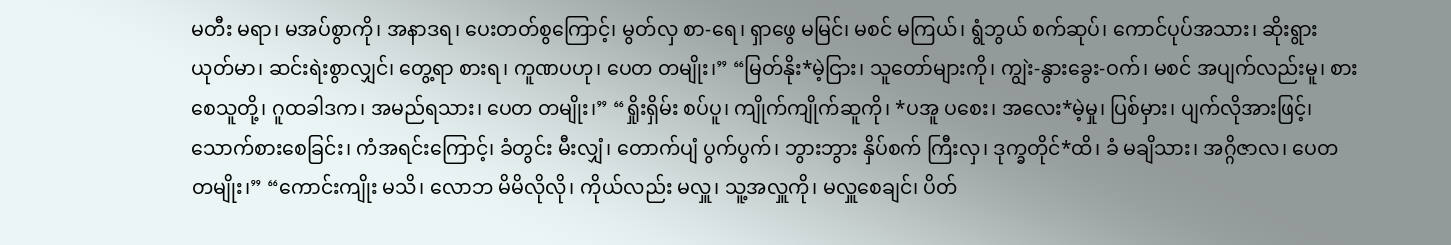မတီး မရာ၊ မအပ်စွာကို၊ အနာဒရ၊ ပေးတတ်စွကြောင့်၊ မွတ်လှ စာ-ရေ၊ ရှာဖွေ မမြင်၊ မစင် မကြယ်၊ ရွံဘွယ် စက်ဆုပ်၊ ကောင်ပုပ်အသား၊ ဆိုးရွား ယုတ်မာ၊ ဆင်းရဲးစွာလျှင်၊ တွေ့ရာ စားရ၊ ကူဏပဟု၊ ပေတ တမျိုး၊” “မြတ်နိုး*မဲ့ငြား၊ သူတော်များကို၊ ကျွဲး-နွားခွေး-ဝက်၊ မစင် အပျက်လည်းမူ၊ စားစေသူတို့၊ ဂူထခါဒက၊ အမည်ရသား၊ ပေတ တမျိုး၊” “ရှိုးရှိမ်း စပ်ပူ၊ ကျိုက်ကျိုက်ဆူကို၊ *ပအူ ပစေး၊ အလေး*မဲ့မှု၊ ပြစ်မှား၊ ပျက်လိုအားဖြင့်၊ သောက်စားစေခြင်း၊ ကံအရင်းကြောင့်၊ ခံတွင်း မီးလျှံ၊ တောက်ပျံ ပွက်ပွက်၊ ဘွားဘွား နှိပ်စက် ကြီးလှ၊ ဒုက္ခတိုင်*ထိ၊ ခံ မချိသား၊ အဂ္ဂိဇာလ၊ ပေတ တမျိုး၊” “ကောင်းကျိုး မသိ၊ လောဘ မိမိလိုလို၊ ကိုယ်လည်း မလှူ၊ သူ့အလှူကို၊ မလှူစေချင်၊ ပိတ်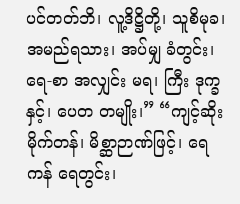ပင်တတ်ဘိ၊ လူ့ဒိဋ္ဌိတို့၊ သူစိမုခ၊ အမည်ရသား၊ အပ်မျှ ခံတွင်း၊ ရေ-စာ အလျှင်း မရ၊ ကြီး ဒုက္ခနှင့်၊ ပေတ တမျိုး၊” “ကျင့်ဆိုး မိုက်တန်၊ မိစ္ဆာဉာဏ်ဖြင့်၊ ရေကန် ရေတွင်း၊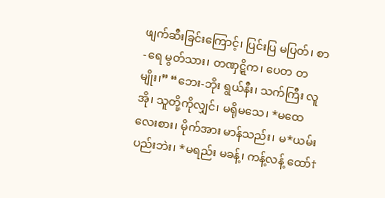ဖျက်ဆီးခြင်းကြောင့်၊ ပြင်းပြ မပြတ်၊ စာ-ရေ မွတ်သား၊ တဏှဋ္ဋိက၊ ပေတ တမျိုး၊” “ဘေး-ဘိုး ရွယ်နီး၊ သက်ကြီး လူအို၊ သူတို့ကိုလျှင်၊ မရိုမသေ၊ *မထေလေးစား၊ မိုက်အား မာန်သည်း၊ မ*ယမ်းပည်းဘဲး၊ *မရည်း မခန့်၊ ကန့်လန့် ထော်†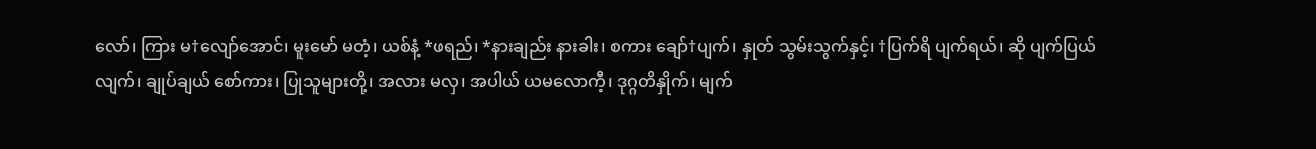လော်၊ ကြား မ†လျော်အောင်၊ မူးမော် မတံ့၊ ယစ်နံ့ *ဖရည်၊ *နားချည်း နားခါး၊ စကား ချော်†ပျက်၊ နှုတ် သွမ်းသွက်နှင့်၊ †ပြက်ရိ ပျက်ရယ်၊ ဆို ပျက်ပြယ်လျက်၊ ချုပ်ချယ် စော်ကား၊ ပြုသူများတို့၊ အလား မလှ၊ အပါယ် ယမလောကီ့၊ ဒုဂ္ဂတိနှိုက်၊ မျက်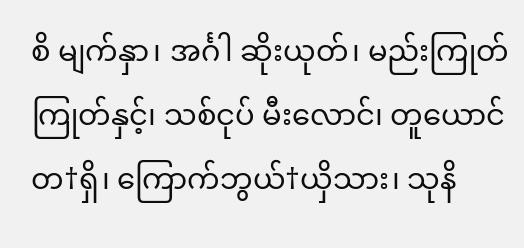စိ မျက်နှာ၊ အင်္ဂါ ဆိုးယုတ်၊ မည်းကြုတ်ကြုတ်နှင့်၊ သစ်ငုပ် မီးလောင်၊ တူယောင် တ†ရှိ၊ ကြောက်ဘွယ်†ယှိသား၊ သုနိ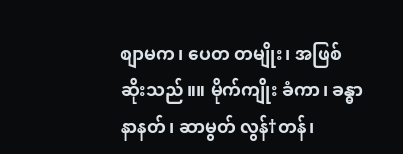စျာမက၊ ပေတ တမျိုး၊ အဖြစ် ဆိုးသည်။။ မိုက်ကျိုး ခံကာ၊ ခန္ဓာ နာနတ်၊ ဆာမွတ် လွန်†တန်၊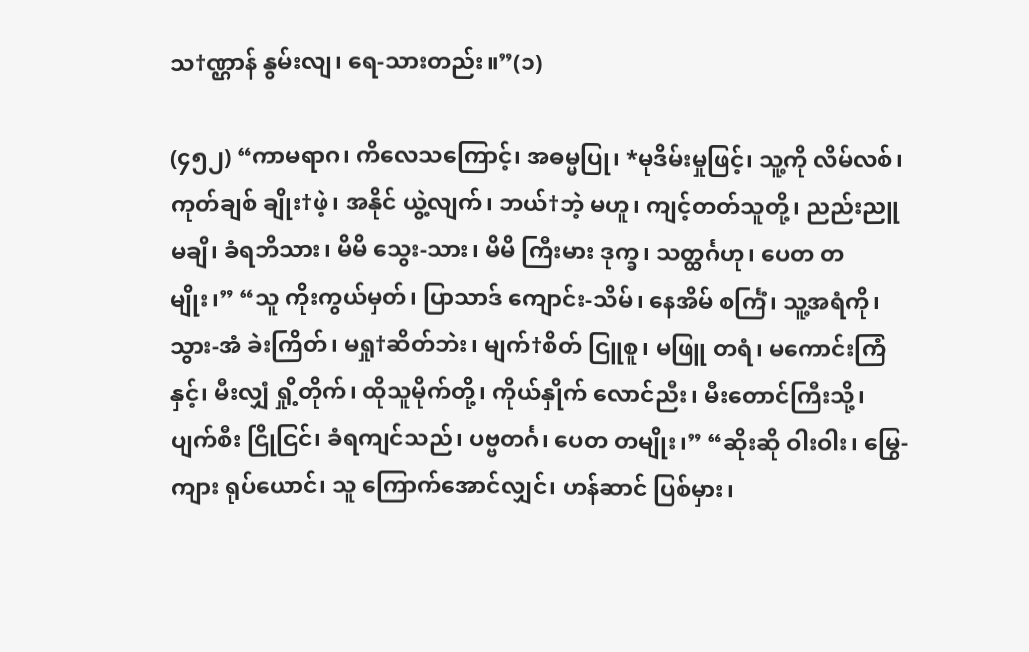သ†ဏ္ဌာန် နွမ်းလျ၊ ရေ-သားတည်း။”(၁)

(၄၅၂) “ကာမရာဂ၊ ကိလေသကြောင့်၊ အဓမ္မပြု၊ *မုဒိမ်းမှုဖြင့်၊ သူ့ကို လိမ်လစ်၊ ကုတ်ချစ် ချိုး†ဖဲ့၊ အနိုင် ယွဲ့လျက်၊ ဘယ်†ဘဲ့ မဟူ၊ ကျင့်တတ်သူတို့၊ ညည်းညူ မချိ၊ ခံရဘိသား၊ မိမိ သွေး-သား၊ မိမိ ကြီးမား ဒုက္ခ၊ သတ္ထင်္ဂဟု၊ ပေတ တမျိုး၊” “သူ ကိုးကွယ်မှတ်၊ ပြာသာဒ် ကျောင်း-သိမ်၊ နေအိမ် စင်္ကြံ၊ သူ့အရံကို၊ သွား-အံ ခဲးကြိတ်၊ မရှု†ဆိတ်ဘဲး၊ မျက်†စိတ် ငြူစူ၊ မဖြူ တရံ၊ မကောင်းကြံနှင့်၊ မီးလျှံ ရှို့တိုက်၊ ထိုသူမိုက်တို့၊ ကိုယ်နှိုက် လောင်ညီး၊ မီးတောင်ကြီးသို့၊ ပျက်စီး ငြိုငြင်၊ ခံရကျင်သည်၊ ပဗ္ဗတင်္ဂ၊ ပေတ တမျိုး၊” “ဆိုးဆို ဝါးဝါး၊ မြွေ-ကျား ရုပ်ယောင်၊ သူ ကြောက်အောင်လျှင်၊ ဟန်ဆာင် ပြစ်မှား၊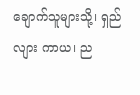ချောက်သူများသို့၊ ရှည်လျား ကာယ၊ ည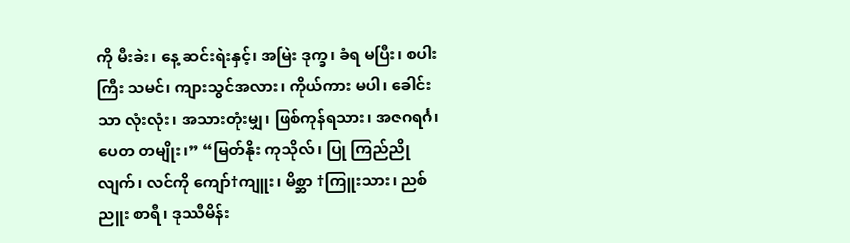ကို မီးခဲး၊ နေ့ ဆင်းရဲးနှင့်၊ အမြဲး ဒုက္ခ၊ ခံရ မပြီး၊ စပါးကြီး သမင်၊ ကျားသွင်အလား၊ ကိုယ်ကား မပါ၊ ခေါင်းသာ လုံးလုံး၊ အသားတုံးမျှ၊ ဖြစ်ကုန်ရသား၊ အဇဂရင်္ဂ၊ ပေတ တမျိုး၊” “မြတ်နိုး ကုသိုလ်၊ ပြု ကြည်ညိုလျက်၊ လင်ကို ကျော်†ကျူး၊ မိစ္ဆာ †ကြူးသား၊ ညစ်ညူး စာရီ၊ ဒုဿီမိန်း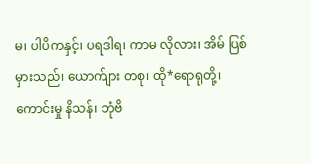မ၊ ပါပိကနှင့်၊ ပရဒါရ၊ ကာမ လိုလား၊ အိမ် ပြစ်မှားသည်၊ ယောက်ျား တစု၊ ထို*ရောရုတို့၊ ကောင်းမှု နိသန်၊ ဘုံဗိ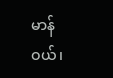မာန်ဝယ်၊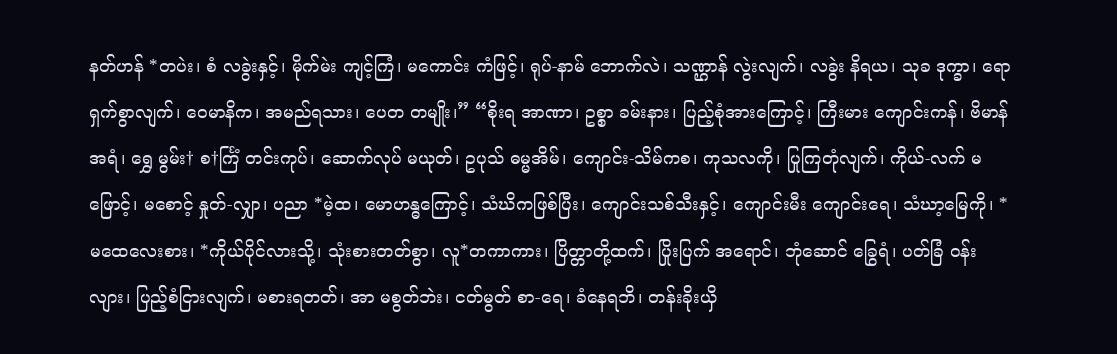နတ်ဟန် *တပဲး၊ စံ လခွဲးနှင့်၊ မိုက်မဲး ကျင့်ကြံ၊ မကောင်း ကံဖြင့်၊ ရုပ်-နာမ် ဘောက်လဲ၊ သဏ္ဌာန် လွဲးလျက်၊ လခွဲး နိရယ၊ သုခ ဒုက္ခာ၊ ရောရှက်စွာလျက်၊ ဝေမာနိက၊ အမည်ရသား၊ ပေတ တမျိုး၊” “စိုးရ အာဏာ၊ ဥစ္စာ ခမ်းနား၊ ပြည့်စုံအားကြောင့်၊ ကြီးမား ကျောင်းကန်၊ ဗိမာန် အရံ၊ ရွှေ မွမ်း† စ†င်္ကြံ တင်းကုပ်၊ ဆောက်လုပ် မယုတ်၊ ဥပုသ် ဓမ္မအိမ်၊ ကျောင်း-သိမ်ကစ၊ ကုသလကို၊ ပြုကြတုံလျက်၊ ကိုယ်-လက် မဖြောင့်၊ မစောင့် နှုတ်-လျှာ၊ ပညာ *မဲ့ထ၊ မောဟန္ဓကြောင့်၊ သံဃိကဖြစ်ပြီး၊ ကျောင်းသစ်သီးနှင့်၊ ကျောင်းမီး ကျောင်းရေ၊ သံဃာ့မြေကို၊ *မထေလေးစား၊ *ကိုယ်ပိုင်လားသို့၊ သုံးစားတတ်စွာ၊ လူ*တကာကား၊ ပြိတ္တာတို့ထက်၊ ပြိုးပြက် အရောင်၊ ဘုံဆောင် ခြွေရံ၊ ပတ်ခြံ ဝန်းလျား၊ ပြည့်စံငြားလျက်၊ မစားရတတ်၊ အာ မစွတ်ဘဲး၊ ငတ်မွတ် စာ-ရေ၊ ခံနေရဘိ၊ တန်းခိုးယှိ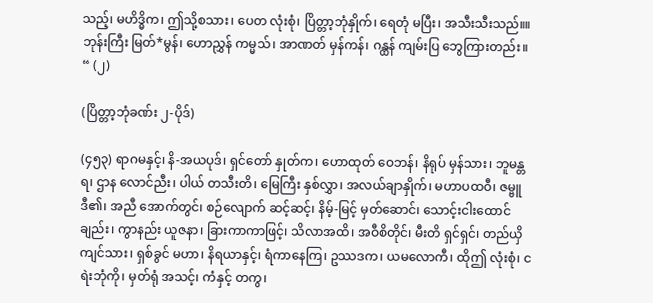သည့်၊ မဟိဒ္ဓိက၊ ဤသို့စသား၊ ပေတ လုံးစုံ၊ ပြိတ္တာ့ဘုံနှိုက်၊ ရေတုံ မပြီး၊ အသီးသီးသည်။။ ဘုန်းကြီး မြတ်*မွန်၊ ဟောညွှန် ကမ္မသ်၊ အာဏတ် မှန်ကန်၊ ဂန္ထန် ကျမ်းပြ ဘွေကြားတည်း။ “ (၂)

(ပြိတ္တာ့ဘုံခဏ်း ၂-ပိုဒ်)

(၄၅၃) ရာဂမနှင့်၊ နိ-အယပုဒ်၊ ရှင်တော် နှုတ်က၊ ဟောထုတ် ဝေဘန်၊ နိရုပ် မှန်သား၊ ဘူမန္တရ၊ ဌာန လောင်ညီး၊ ပါယ် တသီးတိ၊ မြေကြီး နှစ်လွှာ၊ အလယ်ချာနှိုက်၊ မဟာပထဝီ၊ ဇမ္ဗူဒီ၏၊ အညီ အောက်တွင်၊ စဉ်လျောက် ဆင့်ဆင့်၊ နိမ့်-မြင့် မှတ်ဆောင်၊ သောင့်းငါးထောင်ချည်း၊ ကွာနည်း ယူဇနာ၊ ခြားကာကာဖြင့်၊ သိလာအထိ၊ အဝီစိတိုင်၊ မီးတိ ရှင်ရှင်၊ တည်ယှိကျင်သား၊ ရှစ်ခွင် မဟာ၊ နိရယာနှင့်၊ ရံကာနေကြ၊ ဥဿဒက၊ ယမလောကီ၊ ထိုဤ လုံးစုံ၊ ငရဲးဘုံကို၊ မှတ်ရုံ အသင့်၊ ကံနှင့် တကွ၊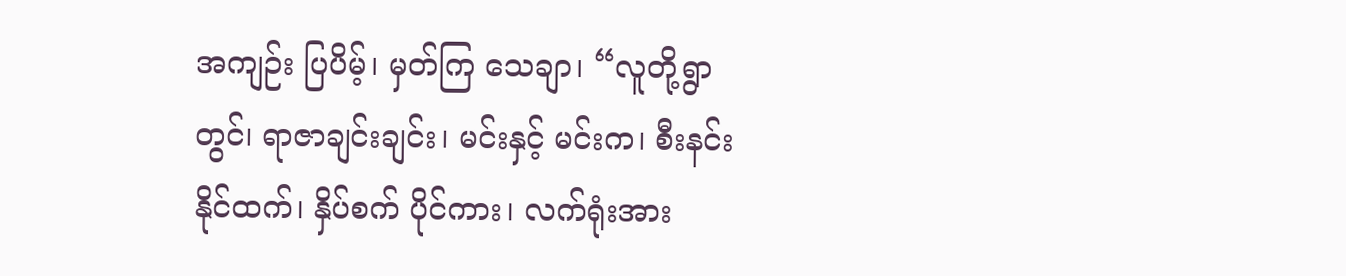အကျဉ်း ပြပိမ့်၊ မှတ်ကြ သေချာ၊ “လူတို့ရွာတွင်၊ ရာဇာချင်းချင်း၊ မင်းနှင့် မင်းက၊ စီးနင်း နိုင်ထက်၊ နှိပ်စက် ပိုင်ကား၊ လက်ရုံးအား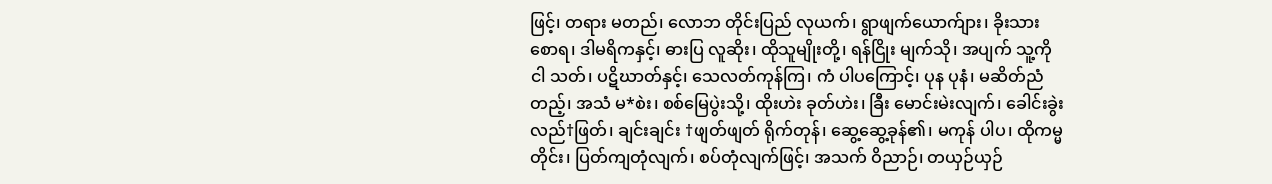ဖြင့်၊ တရား မတည်၊ လောဘ တိုင်းပြည် လုယက်၊ ရွာဖျက်ယောက်ျား၊ ခိုးသား စောရ၊ ဒါမရိကနှင့်၊ ဓားပြ လူဆိုး၊ ထိုသူမျိုးတို့၊ ရန်ငြိုး မျက်သို၊ အပျက် သူ့ကို ငါ သတ်၊ ပဋိဃာတ်နှင့်၊ သေလတ်ကုန်ကြ၊ ကံ ပါပကြောင့်၊ ပုန ပုနံ၊ မဆိတ်ညံတည့်၊ အသံ မ*စဲး၊ စစ်မြေပွဲးသို့၊ ထိုးဟဲး ခုတ်ဟဲး၊ ခြီး မောင်းမဲးလျက်၊ ခေါင်းခွဲး လည်†ဖြတ်၊ ချင်းချင်း †ဖျတ်ဖျတ် ရိုက်တုန်၊ ဆွေ့ဆွေ့ခုန်၏၊ မကုန် ပါပ၊ ထိုကမ္မတိုင်း၊ ပြတ်ကျတုံလျက်၊ စပ်တုံလျက်ဖြင့်၊ အသက် ဝိညာဉ်၊ တယှဉ်ယှဉ်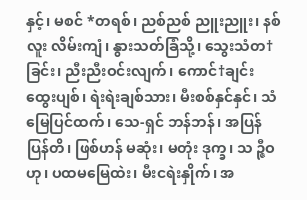နှင့်၊ မစင် *တရစ်၊ ညစ်ညစ် ညူးညူး၊ နစ်လူး လိမ်းကျံ၊ နွားသတ်ခြံသို့၊ သွေးသံတ†ခြင်း၊ ညီးညီးဝင်းလျက်၊ ကောင်†ချင်း ထွေးပျစ်၊ ရဲးရဲးချစ်သား၊ မီးစစ်နှင်နှင်၊ သံမြေပြင်ထက်၊ သေ-ရှင် ဘန်ဘန်၊ အပြန်ပြန်တိ၊ ဖြစ်ဟန် မဆုံး၊ မတုံး ဒုက္ခ၊ သ ဉ္ဇီဝဟု၊ ပထမမြေထဲး၊ မီးငရဲးနှိုက်၊ အ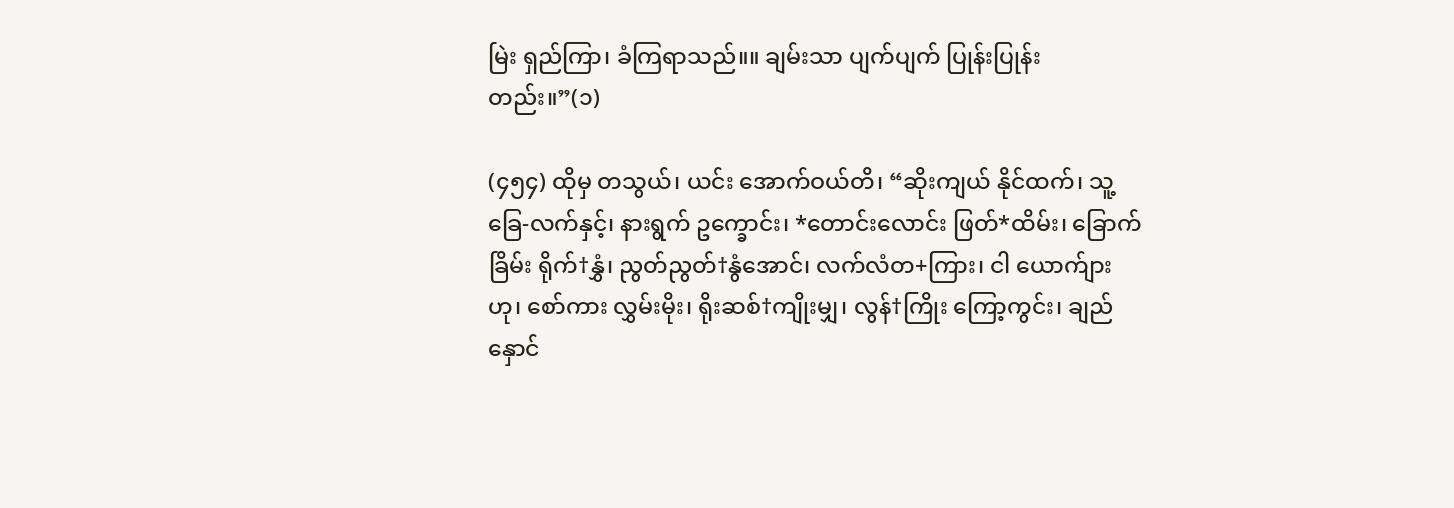မြဲး ရှည်ကြာ၊ ခံကြရာသည်။။ ချမ်းသာ ပျက်ပျက် ပြုန်းပြုန်းတည်း။”(၁)

(၄၅၄) ထိုမှ တသွယ်၊ ယင်း အောက်ဝယ်တိ၊ “ဆိုးကျယ် နိုင်ထက်၊ သူ့ခြေ-လက်နှင့်၊ နားရွက် ဥက္ခောင်း၊ *တောင်းလောင်း ဖြတ်*ထိမ်း၊ ခြောက်ခြိမ်း ရိုက်†နွှံ၊ ညွတ်ညွတ်†နွံအောင်၊ လက်လံတ+ကြား၊ ငါ ယောက်ျားဟု၊ စော်ကား လွှမ်းမိုး၊ ရိုးဆစ်†ကျိုးမျှ၊ လွန်†ကြိုး ကြော့ကွင်း၊ ချည်နှောင်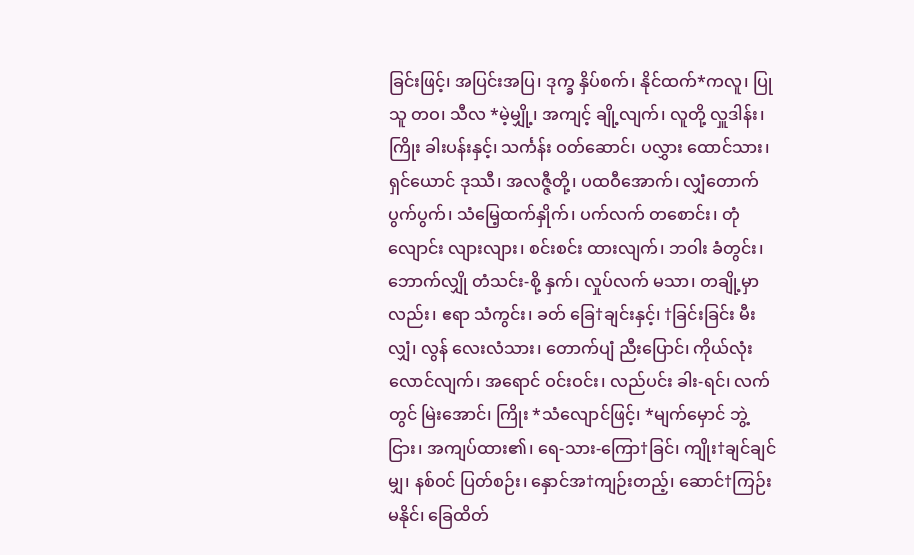ခြင်းဖြင့်၊ အပြင်းအပြ၊ ဒုက္ခ နှိပ်စက်၊ နိုင်ထက်*ကလူ၊ ပြုသူ တဝ၊ သီလ *မဲ့မျှို့၊ အကျင့် ချို့လျက်၊ လူတို့ လှူဒါန်း၊ ကြိုး ခါးပန်းနှင့်၊ သင်္ကန်း ဝတ်ဆောင်၊ ပလွှား ထောင်သား၊ ရှင်ယောင် ဒုဿီ၊ အလဇ္ဇီတို့၊ ပထဝီအောက်၊ လျှံတောက် ပွက်ပွက်၊ သံမြေ့ထက်နှိုက်၊ ပက်လက် တစောင်း၊ တုံလျောင်း လျားလျား၊ စင်းစင်း ထားလျက်၊ ဘဝါး ခံတွင်း၊ ဘောက်လျှို တံသင်း-စို့ နှက်၊ လှုပ်လက် မသာ၊ တချို့မှာလည်း၊ ဧရာ သံကွင်း၊ ခတ် ခြေ†ချင်းနှင့်၊ †ခြင်းခြင်း မီးလျှံ၊ လွန် လေးလံသား၊ တောက်ပျံ ညီးပြောင်၊ ကိုယ်လုံး လောင်လျက်၊ အရောင် ဝင်းဝင်း၊ လည်ပင်း ခါး-ရင်၊ လက်တွင် မြဲးအောင်၊ ကြိုး *သံလျောင်ဖြင့်၊ *မျက်မှောင် ဘွဲ့ငြား၊ အကျပ်ထား၏၊ ရေ-သား-ကြော†ခြင်၊ ကျိုး†ချင်ချင်မျှ၊ နစ်ဝင် ပြတ်စဉ်း၊ နှောင်အ†ကျဉ်းတည့်၊ ဆောင်†ကြဉ်း မနိုင်၊ ခြေထိတ်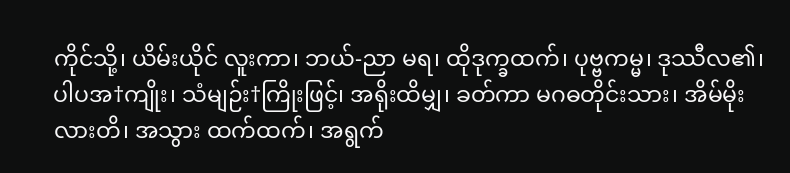ကိုင်သို့၊ ယိမ်းယိုင် လူးကာ၊ ဘယ်-ညာ မရ၊ ထိုဒုက္ခထက်၊ ပုဗ္ဗကမ္မ၊ ဒုဿီလ၏၊ ပါပအ†ကျိုး၊ သံမျဉ်း†ကြိုးဖြင့်၊ အရိုးထိမျှ၊ ခတ်ကာ မဂဓတိုင်းသား၊ အိမ်မိုးလားတိ၊ အသွား ထက်ထက်၊ အရွက်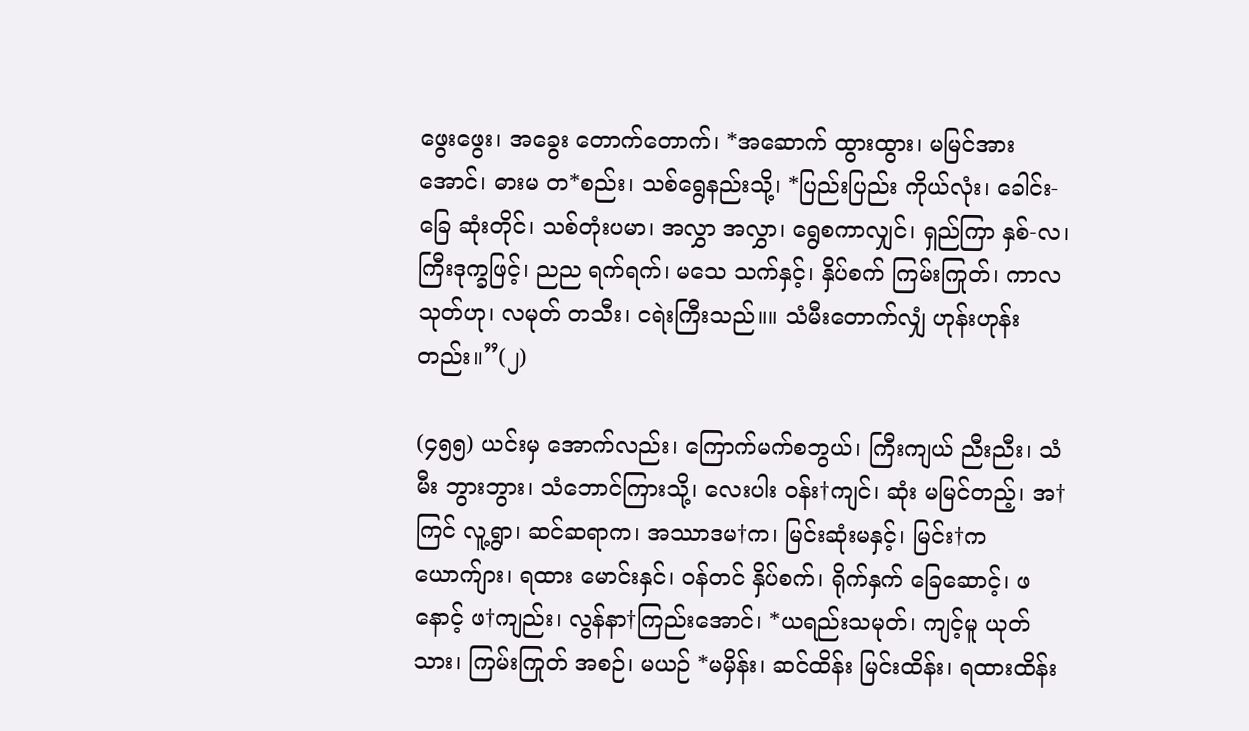ဖွေးဖွေး၊ အခွေး တောက်တောက်၊ *အဆောက် ထွားထွား၊ မမြင်အားအောင်၊ ဓားမ တ*စည်း၊ သစ်ရွေနည်းသို့၊ *ပြည်းပြည်း ကိုယ်လုံး၊ ခေါင်း-ခြေ ဆုံးတိုင်၊ သစ်တုံးပမာ၊ အလွှာ အလွှာ၊ ရွေစကာလျှင်၊ ရှည်ကြာ နှစ်-လ၊ ကြီးဒုက္ခဖြင့်၊ ညည ရက်ရက်၊ မသေ သက်နှင့်၊ နှိပ်စက် ကြမ်းကြုတ်၊ ကာလသုတ်ဟု၊ လမုတ် တသီး၊ ငရဲးကြီးသည်။။ သံမီးတောက်လျှံ ဟုန်းဟုန်းတည်း။”(၂)

(၄၅၅) ယင်းမှ အောက်လည်း၊ ကြောက်မက်စဘွယ်၊ ကြီးကျယ် ညီးညီး၊ သံမီး ဘွားဘွား၊ သံဘောင်ကြားသို့၊ လေးပါး ဝန်း†ကျင်၊ ဆုံး မမြင်တည့်၊ အ†ကြင် လူ့ရွာ၊ ဆင်ဆရာက၊ အဿာဒမ†က၊ မြင်းဆုံးမနှင့်၊ မြင်း†ကယောက်ျား၊ ရထား မောင်းနှင်၊ ဝန်တင် နှိပ်စက်၊ ရိုက်နှက် ခြေဆောင့်၊ ဖနောင့် ဖ†ကျည်း၊ လွန်နာ†ကြည်းအောင်၊ *ယရည်းသမုတ်၊ ကျင့်မူ ယုတ်သား၊ ကြမ်းကြုတ် အစဉ်၊ မယဉ် *မမှိန်း၊ ဆင်ထိန်း မြင်းထိန်း၊ ရထားထိန်း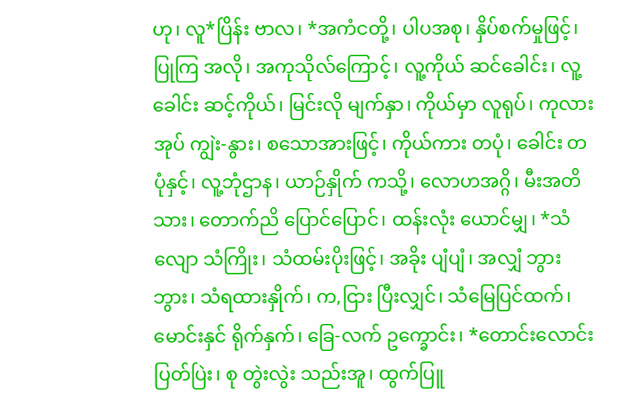ဟု၊ လူ*ပြိန်း ဗာလ၊ *အကံငတို့၊ ပါပအစု၊ နှိပ်စက်မှုဖြင့်၊ ပြုကြ အလို၊ အကုသိုလ်ကြောင့်၊ လူ့ကိုယ် ဆင်ခေါင်း၊ လူ့ခေါင်း ဆင့်ကိုယ်၊ မြင်းလို မျက်နှာ၊ ကိုယ်မှာ လူရုပ်၊ ကုလားအုပ် ကျွဲး-နွား၊ စသောအားဖြင့်၊ ကိုယ်ကား တပုံ၊ ခေါင်း တပုံနှင့်၊ လူ့ဘုံဌာန၊ ယာဉ်နှိုက် ကသို့၊ လောဟအဂ္ဂိ၊ မီးအတိသား၊ တောက်ညိ ပြောင်ပြောင်၊ ထန်းလုံး ယောင်မျှ၊ *သံလျော သံကြိုး၊ သံထမ်းပိုးဖြင့်၊ အခိုး ပျံပျံ၊ အလျှံ ဘွားဘွား၊ သံရထားနှိုက်၊ က,ငြား ပြီးလျှင်၊ သံမြေပြင်ထက်၊ မောင်းနှင် ရိုက်နှက်၊ ခြေ-လက် ဥက္ခောင်း၊ *တောင်းလောင်း ပြတ်ပြဲး၊ စု တွဲးလွဲး သည်းအူ၊ ထွက်ပြူ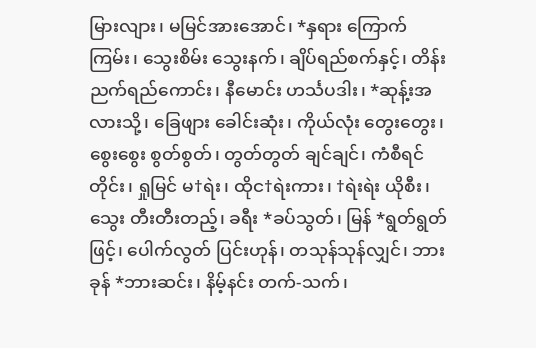မြားလျား၊ မမြင်အားအောင်၊ *နှရား ကြောက်ကြမ်း၊ သွေးစိမ်း သွေးနက်၊ ချိပ်ရည်စက်နှင့်၊ တိန်းညက်ရည်ကောင်း၊ နီမောင်း ဟင်္သပဒါး၊ *ဆုန့်းအလားသို့၊ ခြေဖျား ခေါင်းဆုံး၊ ကိုယ်လုံး တွေးတွေး၊ စွေးစွေး စွတ်စွတ်၊ တွတ်တွတ် ချင်ချင်၊ ကံစီရင်တိုင်း၊ ရှုမြင် မ†ရဲး၊ ထိုင†ရဲးကား၊ †ရဲးရဲး ယိုစီး၊ သွေး တီးတီးတည့်၊ ခရီး *ခပ်သွတ်၊ မြန် *ရွတ်ရွတ်ဖြင့်၊ ပေါက်လွတ် ပြင်းဟုန်၊ တသုန်သုန်လျှင်၊ ဘားခုန် *ဘားဆင်း၊ နိမ့်နင်း တက်-သက်၊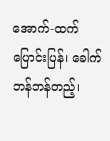အောက်-ထက် ပြောင်းပြန်၊ ခေါက် ဘန်ဘန်တည့်၊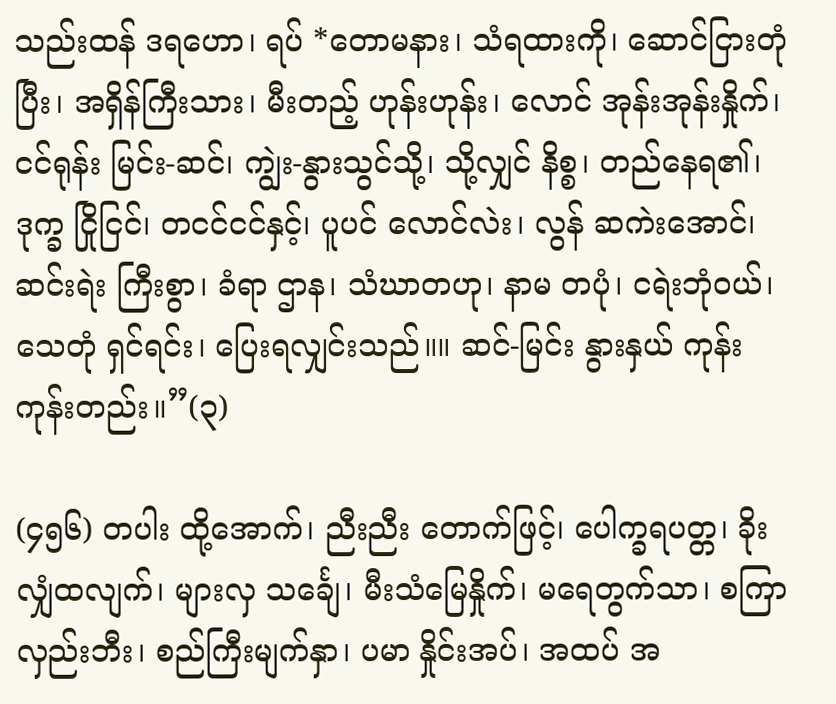သည်းထန် ဒရဟော၊ ရပ် *တောမနား၊ သံရထားကို၊ ဆောင်ငြားတုံပြီး၊ အရှိန်ကြီးသား၊ မီးတည့် ဟုန်းဟုန်း၊ လောင် အုန်းအုန်းနှိုက်၊ ငင်ရုန်း မြင်း-ဆင်၊ ကျွဲး-နွားသွင်သို့၊ သို့လျှင် နိစ္စ၊ တည်နေရ၏၊ ဒုက္ခ ငြိုငြင်၊ တငင်ငင်နှင့်၊ ပူပင် လောင်လဲး၊ လွန် ဆကဲးအောင်၊ ဆင်းရဲး ကြီးစွာ၊ ခံရာ ဌာန၊ သံဃာတဟု၊ နာမ တပုံ၊ ငရဲးဘုံဝယ်၊ သေတုံ ရှင်ရင်း၊ ပြေးရလျှင်းသည်။။ ဆင်-မြင်း နွားနှယ် ကုန်းကုန်းတည်း။”(၃)

(၄၅၆) တပါး ထို့အောက်၊ ညီးညီး တောက်ဖြင့်၊ ပေါက္ခရပတ္တ၊ ခိုးလျှံထလျက်၊ များလှ သင်္ချေ၊ မီးသံမြေနှိုက်၊ မရေတွက်သာ၊ စကြာ လှည်းဘီး၊ စည်ကြီးမျက်နှာ၊ ပမာ နှိုင်းအပ်၊ အထပ် အ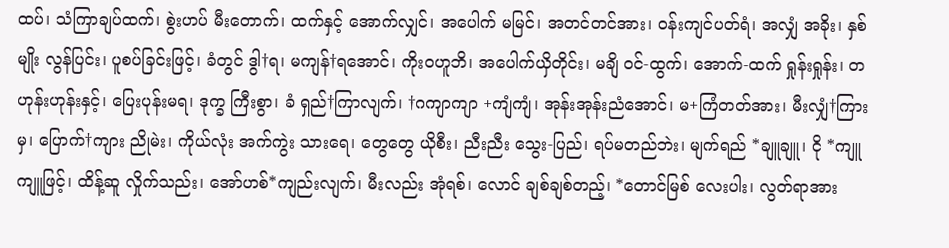ထပ်၊ သံကြာချပ်ထက်၊ စွဲးဟပ် မီးတောက်၊ ထက်နှင့် အောက်လျှင်၊ အပေါက် မမြင်၊ အတင်တင်အား၊ ဝန်းကျင်ပတ်ရံ၊ အလျှံ အခိုး၊ နှစ်မျိုး လွန်ပြင်း၊ ပူစပ်ခြင်းဖြင့်၊ ခံတွင် ဒွါ†ရ၊ မကျန်†ရအောင်၊ ကိုးဝဟူဘိ၊ အပေါက်ယှိတိုင်း၊ မချိ ဝင်-ထွက်၊ အောက်-ထက် ရှုန်းရှုန်း၊ တဟုန်းဟုန်းနှင့်၊ ပြေးပုန်းမရ၊ ဒုက္ခ ကြီးစွာ၊ ခံ ရှည်†ကြာလျက်၊ †ဂကျာကျာ +ကျံကျံ၊ အုန်းအုန်းညံအောင်၊ မ+ကြံတတ်အား၊ မီးလျှံ†ကြားမှ၊ ပြောက်†ကျား ညိုမဲး၊ ကိုယ်လုံး အက်ကွဲး သားရေ၊ တွေတွေ ယိုစီး၊ ညီးညီး သွေး-ပြည်၊ ရပ်မတည်ဘဲး၊ မျက်ရည် *ချူချူ၊ ငို *ကျူကျူဖြင့်၊ ထိန့်ဆူ လှိုက်သည်း၊ အော်ဟစ်*ကျည်းလျက်၊ မီးလည်း အုံရစ်၊ လောင် ချစ်ချစ်တည့်၊ *တောင်မြစ် လေးပါး၊ လွတ်ရာအား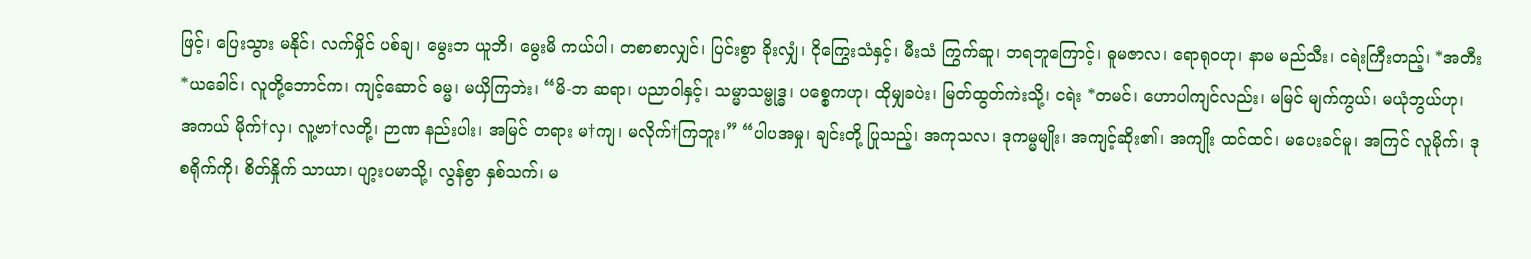ဖြင့်၊ ပြေးသွား မနိုင်၊ လက်မှိုင် ပစ်ချ၊ မွေးဘ ယူဘိ၊ မွေးမိ ကယ်ပါ၊ တစာစာလျှင်၊ ပြင်းစွာ ခိုးလျှံ၊ ငိုကြွေးသံနှင့်၊ မီးသံ ကြွက်ဆူ၊ ဘရဘူကြောင့်၊ ဓူမဇာလ၊ ရောရုဝဟု၊ နာမ မည်သီး၊ ငရဲးကြီးတည့်၊ *အတီး *ယခေါင်၊ လူတို့ဘောင်က၊ ကျင့်ဆောင် ဓမ္မ၊ မယှိကြဘဲး၊ “မိ-ဘ ဆရာ၊ ပညာဝါနှင့်၊ သမ္မာသမ္ဗုဒ္ဓ၊ ပစ္စေကဟု၊ ထိုမျှခပဲး၊ မြတ်ထွတ်ကဲးသို့၊ ငရဲး *တမင်၊ ဟောပါကျင်လည်း၊ မမြင် မျက်ကွယ်၊ မယုံဘွယ်ဟု၊ အကယ် မိုက်†လှ၊ လူ့ဗာ†လတို့၊ ဉာဏ နည်းပါး၊ အမြင် တရား မ†ကျ၊ မလိုက်†ကြဘူး၊” “ပါပအမှု၊ ချင်းတို့ ပြုသည့်၊ အကုသလ၊ ဒုကမ္မမျိုး၊ အကျင့်ဆိုး၏၊ အကျိုး ထင်ထင်၊ မပေးခင်မူ၊ အကြင် လူမိုက်၊ ဒုစရိုက်ကို၊ စိတ်နှိုက် သာယာ၊ ပျာ့းပမာသို့၊ လွန်စွာ နှစ်သက်၊ မ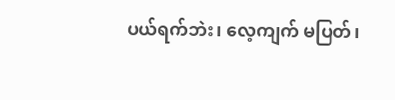ပယ်ရက်ဘဲး၊ လေ့ကျက် မပြတ်၊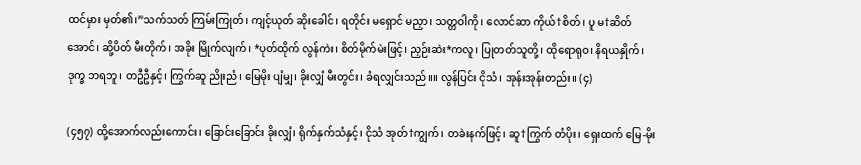ထင်မှား မှတ်၏၊”သက်သတ် ကြမ်းကြုတ်၊ ကျင့်ယုတ် ဆိုးခေါင်၊ ရတိုင်း မရှောင် မညှာ၊ သတ္တဝါကို၊ လောင်ဆာ ကိုယ်†စိတ်၊ ပူ မ†ဆိတ်အောင်၊ ဆို့ပိတ် မီးတိုက်၊ အခိုး မြိုက်လျက်၊ *ပုတ်ထိုက် လွန်ကဲး၊ စိတ်မိုက်မဲးဖြင့်၊ ညှဉ်းဆဲး*ကလူ၊ ပြုတတ်သူတို့၊ ထိုရောရုဝ၊ နိရယနှိုက်၊ ဒုက္ခ ဘရဘူ၊ တဦဦနှင့်၊ ကြွက်ဆူ ညိုးညံ၊ မြေမိုး ပျံမျှ၊ ခိုးလျှံ မီးတွင်း၊ ခံရလျှင်းသည်။။ လွန်ပြင်း ငိုသံ၊ အုန်းအုန်းတည်း။ (၄)

(၄၅၇) ထို့အောက်လည်းကောင်း၊ ခြောင်းခြောင်း ခိုးလျှံ၊ ရိုက်နှက်သံနှင့်၊ ငိုသံ အုတ်†ကျွက်၊ တခဲးနက်ဖြင့်၊ ဆူ†ကြွက် တံပိုး၊ ရှေးထက် မြေ-မိုး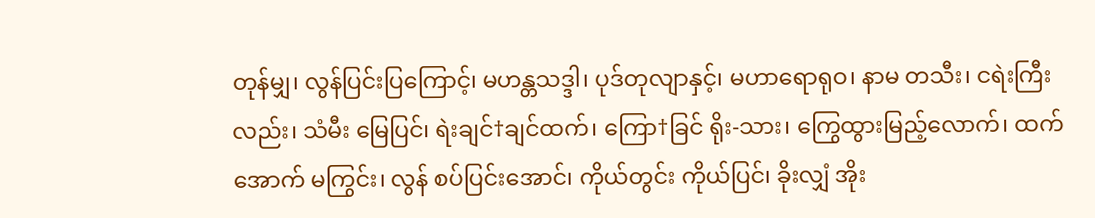တုန်မျှ၊ လွန်ပြင်းပြကြောင့်၊ မဟန္တသဒ္ဒါ၊ ပုဒ်တုလျာနှင့်၊ မဟာရောရုဝ၊ နာမ တသီး၊ ငရဲးကြီးလည်း၊ သံမီး မြေပြင်၊ ရဲးချင်†ချင်ထက်၊ ကြော†ခြင် ရိုး-သား၊ ကြွေထွားမြည့်လောက်၊ ထက်အောက် မကြွင်း၊ လွန် စပ်ပြင်းအောင်၊ ကိုယ်တွင်း ကိုယ်ပြင်၊ ခိုးလျှံ အိုး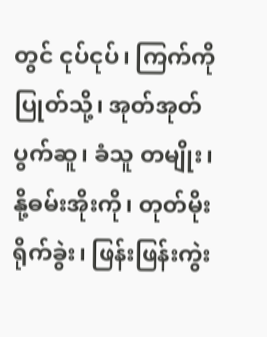တွင် ငုပ်ငုပ်၊ ကြက်ကို ပြုတ်သို့၊ အုတ်အုတ် ပွက်ဆူ၊ ခံသူ တမျိုး၊ နို့ဓမ်းအိုးကို၊ တုတ်မိုး ရိုက်ခွဲး၊ ဖြန်းဖြန်းကွဲး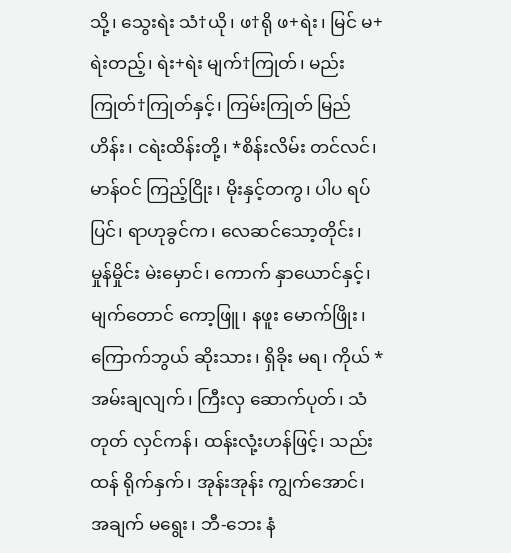သို့၊ သွေးရဲး သံ†ယို၊ ဖ†ရို ဖ+ရဲး၊ မြင် မ+ရဲးတည့်၊ ရဲး+ရဲး မျက်†ကြုတ်၊ မည်းကြုတ်†ကြုတ်နှင့်၊ ကြမ်းကြုတ် မြည်ဟိန်း၊ ငရဲးထိန်းတို့၊ *စိန်းလိမ်း တင်လင်၊ မာန်ဝင် ကြည့်ငြိုး၊ မိုးနှင့်တကွ၊ ပါပ ရပ်ပြင်၊ ရာဟုခွင်က၊ လေဆင်သော့တိုင်း၊ မှုန်မှိုင်း မဲးမှောင်၊ ကောက် နှာယောင်နှင့်၊ မျက်တောင် ကော့ဖြူ၊ နဖူး မောက်ဖြိုး၊ ကြောက်ဘွယ် ဆိုးသား၊ ရှိခိုး မရ၊ ကိုယ် *အမ်းချလျက်၊ ကြီးလှ ဆောက်ပုတ်၊ သံတုတ် လှင်ကန်၊ ထန်းလုံ့းဟန်ဖြင့်၊ သည်းထန် ရိုက်နှက်၊ အုန်းအုန်း ကျွက်အောင်၊ အချက် မရွေး၊ ဘီ-ဘေး နံ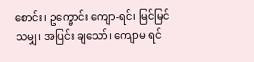စောင်း၊ ဥက္ခောင်း ကျော-ရင်၊ မြင်မြင်သမျှ၊ အပြင်း ချသော်၊ ကျောမ ရင်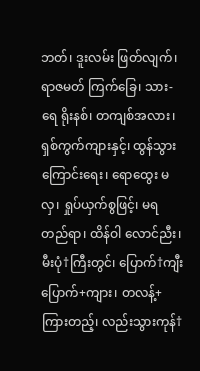ဘတ်၊ ဒူးလမ်း ဖြတ်လျက်၊ ရာဇမတ် ကြက်ခြေ၊ သား-ရေ ရိုးနစ်၊ တကျစ်အလား၊ ရှစ်ကွက်ကျားနှင့်၊ ထွန်သွား ကြောင်းရေး၊ ရောထွေး မလှ၊ ရှုပ်ယှက်စွဖြင့်၊ မရ တည်ရာ၊ ထိန်ဝါ လောင်ညီး၊ မီးပုံ†ကြီးတွင်၊ ပြောက်†ကျီး ပြောက်+ကျား၊ တလန့်+ကြားတည့်၊ လည်းသွားကုန်†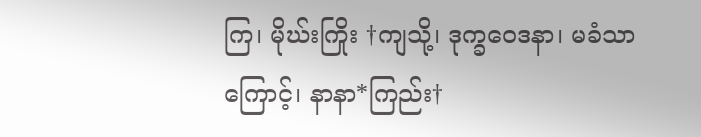ကြ၊ မိုဃ်းကြိုး †ကျသို့၊ ဒုက္ခဝေဒနာ၊ မခံသာကြောင့်၊ နာနာ*ကြည်း†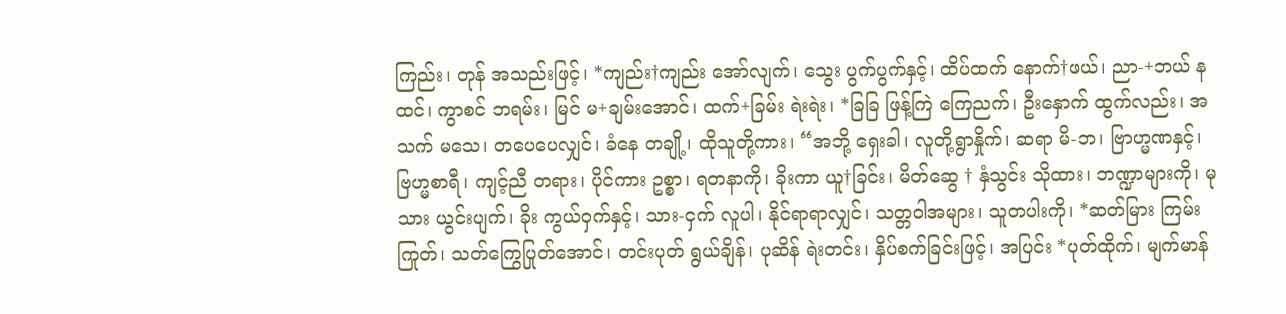ကြည်း၊ တုန် အသည်းဖြင့်၊ *ကျည်း†ကျည်း အော်လျက်၊ သွေး ပွက်ပွက်နှင့်၊ ထိပ်ထက် နောက်†ဖယ်၊ ညာ-+ဘယ် နထင်၊ ကွာစင် ဘရမ်း၊ မြင် မ+ချမ်းအောင်၊ ထက်+ခြမ်း ရဲးရဲး၊ *ခြခြ ဖြန့်ကြဲ ကြေညက်၊ ဦးနှောက် ထွက်လည်း၊ အသက် မသေ၊ တပေပေလျှင်၊ ခံနေ တချို့၊ ထိုသူတို့ကား၊ “အဘို့ ရှေးခါ၊ လူတို့ရွာနှိုက်၊ ဆရာ မိ-ဘ၊ ဗြာဟ္မဏနှင့်၊ ဗြဟ္မစာရီ၊ ကျင့်ညီ တရား၊ ပိုင်ကား ဥစ္စာ၊ ရတနာကို၊ ခိုးကာ ယူ†ခြင်း၊ မိတ်ဆွေ † နှံသွင်း သိုထား၊ ဘဏ္ဍာများကို၊ မုသား ယွင်းပျက်၊ ခိုး ကွယ်ဝှက်နှင့်၊ သား-ငှက် လူပါ၊ နိုင်ရာရာလျှင်၊ သတ္တဝါအများ၊ သူတပါးကို၊ *ဆတ်မြား ကြမ်းကြုတ်၊ သတ်ကြွေပြုတ်အောင်၊ တင်းပုတ် ရွယ်ချိန်၊ ပုဆိန် ရဲးတင်း၊ နှိပ်စက်ခြင်းဖြင့်၊ အပြင်း *ပုတ်ထိုက်၊ မျက်မာန်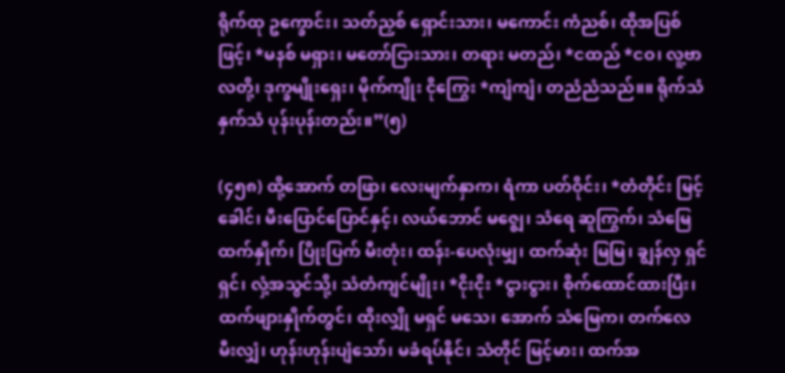ရိုက်ထု ဥက္ခောင်း၊ သတ်ညှစ် ရှောင်းသား၊ မကောင်း ကံညစ်၊ ထိုအပြစ်ဖြင့်၊ *မနစ် မရှား၊ မတော်ငြားသား၊ တရား မတည်၊ *ငထည် *ငဝ၊ လူ့ဗာလတို့၊ ဒုက္ခမျိုးရှေး၊ မိုက်ကျိုး ငိုကြွေး *ကျံကျံ၊ တညံညံသည်။။ ရိုက်သံ နှက်သံ ပုန်းပုန်းတည်း။”(၅)

(၄၅၈) ထို့အောက် တဖြာ၊ လေးမျက်နှာက၊ ရံကာ ပတ်ဝိုင်း၊ *တံတိုင်း မြင့်ခေါင်၊ မီးပြောင်ပြောင်နှင့်၊ လယ်ဘောင် မဇ္ဈေ၊ သံရေ ဆူကြွက်၊ သံမြေထက်နှိုက်၊ ပြိုးပြက် မီးတုံး၊ ထန်း-ပေလုံးမျှ၊ ထက်ဆုံး မြမြ၊ ချွန်လှ ရှင်ရှင်၊ လှံ့အသွင်သို့၊ သံတံကျင်မျိုး၊ *ငိုးငိုး *ငွားငွား၊ စိုက်ထောင်ထားပြီး၊ ထက်ဖျားနှိုက်တွင်၊ ထိုးလျှို မရှင် မသေ၊ အောက် သံမြေက၊ တက်လေ မီးလျှံ၊ ဟုန်းဟုန်းပျံသော်၊ မခံရပ်နိုင်၊ သံတိုင် မြင့်မား၊ ထက်အ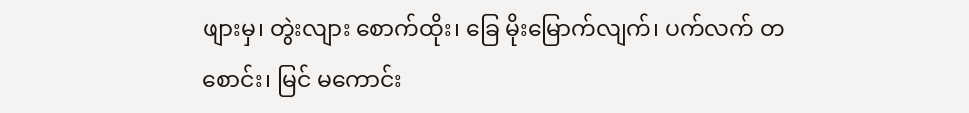ဖျားမှ၊ တွဲးလျား စောက်ထိုး၊ ခြေ မိုးမြောက်လျက်၊ ပက်လက် တစောင်း၊ မြင် မကောင်း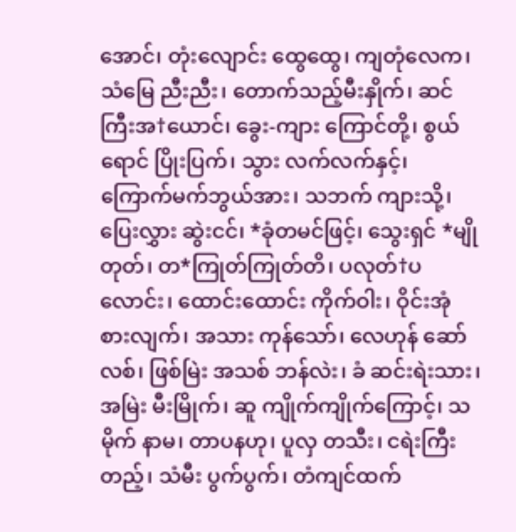အောင်၊ တုံးလျောင်း ထွေထွေ၊ ကျတုံလေက၊ သံမြေ ညီးညီး၊ တောက်သည့်မီးနှိုက်၊ ဆင်ကြီးအ†ယောင်၊ ခွေး-ကျား ကြောင်တို့၊ စွယ်ရောင် ပြိုးပြက်၊ သွား လက်လက်နှင့်၊ ကြောက်မက်ဘွယ်အား၊ သဘက် ကျားသို့၊ ပြေးလွှား ဆွဲးငင်၊ *ခုံတမင်ဖြင့်၊ သွေးရှင် *မျိုတုတ်၊ တ*ကြုတ်ကြုတ်တိ၊ ပလုတ်†ပလောင်း၊ ထောင်းထောင်း ကိုက်ဝါး၊ ဝိုင်းအုံ စားလျက်၊ အသား ကုန်သော်၊ လေဟုန် ဆော်လစ်၊ ဖြစ်မြဲး အသစ် ဘန်လဲး၊ ခံ ဆင်းရဲးသား၊ အမြဲး မီးမြိုက်၊ ဆူ ကျိုက်ကျိုက်ကြောင့်၊ သမိုက် နာမ၊ တာပနဟု၊ ပူလှ တသီး၊ ငရဲးကြီးတည့်၊ သံမီး ပွက်ပွက်၊ တံကျင်ထက်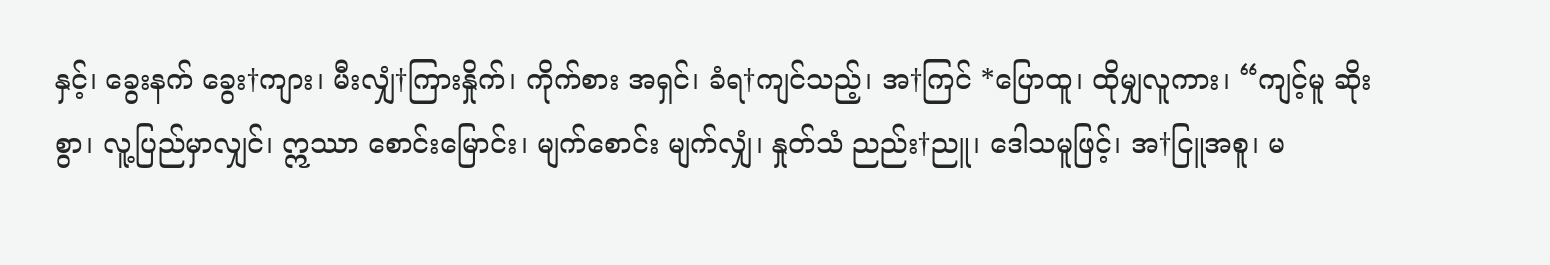နှင့်၊ ခွေးနက် ခွေး†ကျား၊ မီးလျှံ†ကြားနှိုက်၊ ကိုက်စား အရှင်၊ ခံရ†ကျင်သည့်၊ အ†ကြင် *ပြောထူ၊ ထိုမျှလူကား၊ “ကျင့်မူ ဆိုးစွာ၊ လူ့ပြည်မှာလျှင်၊ ဣဿာ စောင်းမြောင်း၊ မျက်စောင်း မျက်လျှံ၊ နှုတ်သံ ညည်း†ညူ၊ ဒေါသမူဖြင့်၊ အ†ငြူအစူ၊ မ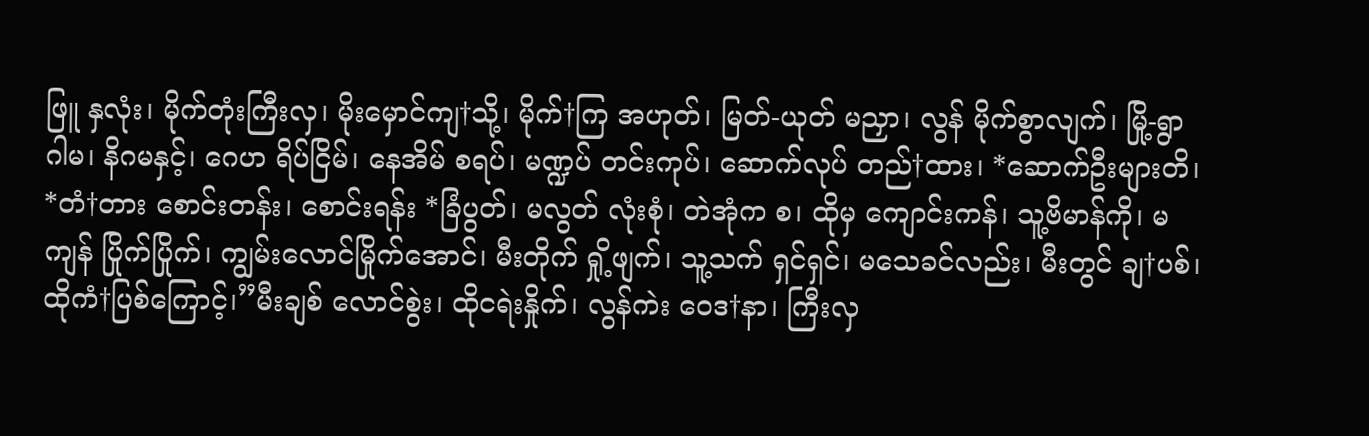ဖြူ နှလုံး၊ မိုက်တုံးကြီးလှ၊ မိုးမှောင်ကျ†သို့၊ မိုက်†ကြ အဟုတ်၊ မြတ်-ယုတ် မညှာ၊ လွန် မိုက်စွာလျက်၊ မြို့-ရွာ ဂါမ၊ နိဂမနှင့်၊ ဂေဟ ရိပ်ငြိမ်၊ နေအိမ် စရပ်၊ မဏ္ဍပ် တင်းကုပ်၊ ဆောက်လုပ် တည်†ထား၊ *ဆောက်ဦးများတိ၊ *တံ†တား စောင်းတန်း၊ စောင်းရန်း *ခြံပွတ်၊ မလွတ် လုံးစုံ၊ တဲအုံက စ၊ ထိုမှ ကျောင်းကန်၊ သူ့ဗိမာန်ကို၊ မကျန် ပြိုက်ပြိုက်၊ ကျွမ်းလောင်မြိုက်အောင်၊ မီးတိုက် ရှို့ဖျက်၊ သူ့သက် ရှင်ရှင်၊ မသေခင်လည်း၊ မီးတွင် ချ†ပစ်၊ ထိုကံ†ပြစ်ကြောင့်၊”မီးချစ် လောင်စွဲး၊ ထိုငရဲးနှိုက်၊ လွန်ကဲး ဝေဒ†နာ၊ ကြီးလှ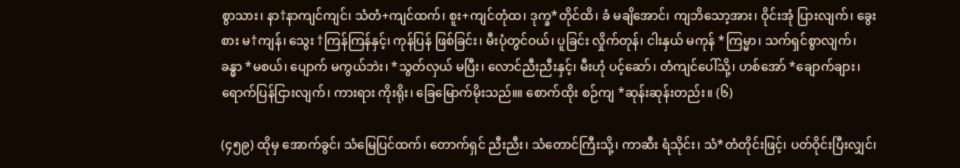စွာသား၊ နာ†နာကျင်ကျင်၊ သံတံ+ကျင်ထက်၊ စူး+ကျင်တုံထ၊ ဒုက္ခ*တိုင်ထိ၊ ခံ မချိအောင်၊ ကျဘိသော့အား၊ ဝိုင်းအုံ ပြားလျက်၊ ခွေးစား မ†ကျန်၊ သွေး †ကြန်ကြန်နှင့်၊ ကုန်ပြန် ဖြစ်ခြင်း၊ မီးပုံတွင်ဝယ်၊ ပူခြင်း လှိုက်တုန်၊ ငါးနှယ် မကုန် *ကြမ္မာ၊ သက်ရှင်စွာလျက်၊ ခန္ဓာ *မစယ်၊ ပျောက် မကွယ်ဘဲး၊ *သွတ်လှယ် မပြီး၊ လောင်ညီးညီးနှင့်၊ မီးဟုံ ပင့်ဆော်၊ တံကျင်ပေါ်သို့၊ ဟစ်အော် *ချောက်ချား၊ ရောက်ပြန်ငြားလျက်၊ ကားရား ကိုးရိုး၊ ခြေမြောက်မိုးသည်။။ စောက်ထိုး စဉ်ကျ *ဆုန်းဆုန်းတည်း။ (၆)

(၄၅၉) ထိုမှ အောက်ခွင်၊ သံမြေပြင်ထက်၊ တောက်ရှင် ညီးညီး၊ သံတောင်ကြီးသို့၊ ကာဆီး ရံသိုင်း၊ သံ*တံတိုင်းဖြင့်၊ ပတ်ဝိုင်းပြီးလျှင်၊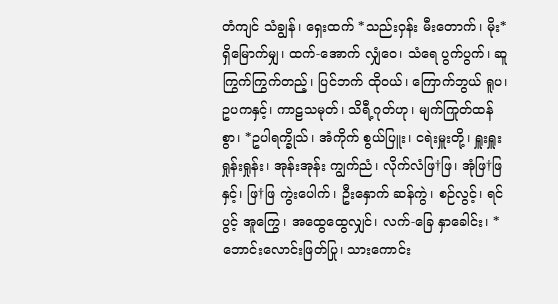တံကျင် သံချွန်၊ ရှေးထက် *သည်းဝှန်း မီးတောက်၊ မိုး*ရှိမြောက်မျှ၊ ထက်-အောက် လျှံဝေ၊ သံရေ ပွက်ပွက်၊ ဆူကြွက်ကြွက်တည့်၊ ပြင်ဘက် ထိုဝယ်၊ ကြောက်ဘွယ် ရူပ၊ ဥပကနှင့်၊ ကာဠသမုတ်၊ သိရီ့ဂုတ်ဟု၊ မျက်ကြုတ်ထန်စွာ၊ *ဥပါရက္ခိုသ်၊ အံကိုက် စွယ်ပြူး၊ ငရဲးမှူးတို့၊ ရှူးရှူး ရှုန်းရှုန်း၊ အုန်းအုန်း ကျွက်ညံ၊ လိုက်လံဖြ†ဖြ၊ အုံဖြ†ဖြနှင့်၊ ဖြ†ဖြ ကွဲးပေါက်၊ ဦးနှောက် ဆန်ကွဲ၊ စဉ်လွင့်၊ ရင်ပွင့် အူကြွေ၊ အထွေထွေလျှင်၊ လက်-ခြေ နှာခေါင်း၊ *ဘောင်းလောင်းဖြတ်ပြု၊ သားကောင်း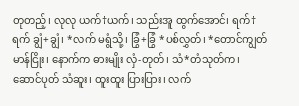တုတည့်၊ လုလု ယက်†ယက်၊ သည်းအူ ထွက်အောင်၊ ရက်†ရက် ချွံ+ချွံ၊ *လက် မရွံသို့၊ ခြွံ+ခြွံ *ပစ်လွှတ်၊ *တောင်ကျွတ် မာန်ငြိုး၊ နောက်က ဓားမျိုး လှံ-တုတ်၊ သံ*တံသုတ်က၊ ဆောင်ပုတ် သံဆူး၊ ထူးထူး ပြားပြား၊ လက်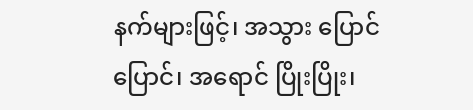နက်များဖြင့်၊ အသွား ပြောင်ပြောင်၊ အရောင် ပြိုးပြိုး၊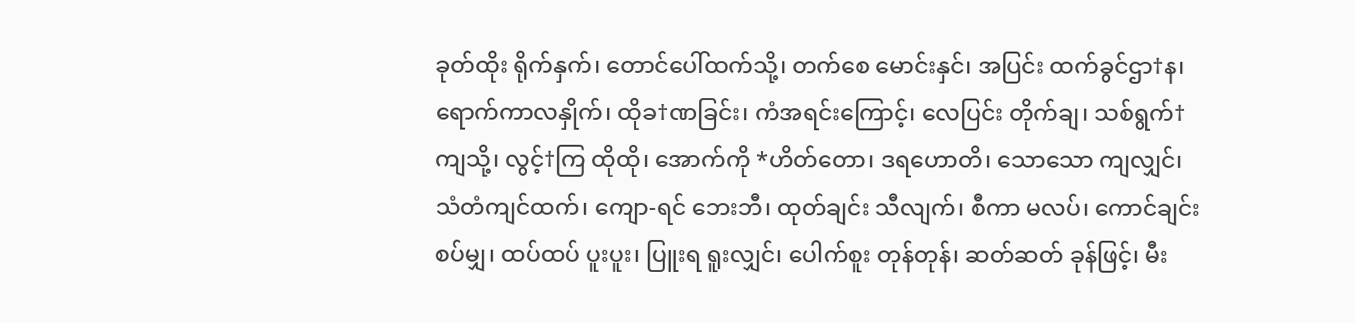ခုတ်ထိုး ရိုက်နှက်၊ တောင်ပေါ်ထက်သို့၊ တက်စေ မောင်းနှင်၊ အပြင်း ထက်ခွင်ဌာ†န၊ ရောက်ကာလနှိုက်၊ ထိုခ†ဏခြင်း၊ ကံအရင်းကြောင့်၊ လေပြင်း တိုက်ချ၊ သစ်ရွက်†ကျသို့၊ လွင့်†ကြ ထိုထို၊ အောက်ကို *ဟိတ်တော၊ ဒရဟောတိ၊ သောသော ကျလျှင်၊ သံတံကျင်ထက်၊ ကျော-ရင် ဘေးဘီ၊ ထုတ်ချင်း သီလျက်၊ စီကာ မလပ်၊ ကောင်ချင်း စပ်မျှ၊ ထပ်ထပ် ပူးပူး၊ ပြူးရ ရူးလျှင်၊ ပေါက်စူး တုန်တုန်၊ ဆတ်ဆတ် ခုန်ဖြင့်၊ မီး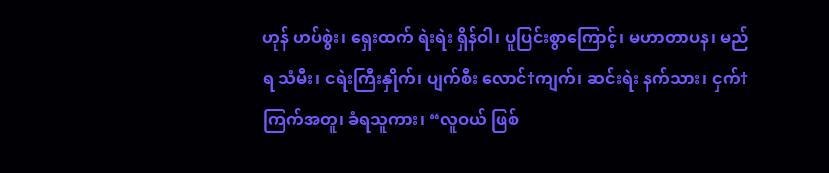ဟုန် ဟပ်စွဲး၊ ရှေးထက် ရဲးရဲး ရှိန်ဝါ၊ ပူပြင်းစွာကြောင့်၊ မဟာတာပန၊ မည်ရ သံမီး၊ ငရဲးကြီးနှိုက်၊ ပျက်စီး လောင်†ကျက်၊ ဆင်းရဲး နက်သား၊ ငှက်†ကြက်အတူ၊ ခံရသူကား၊ “လူဝယ် ဖြစ်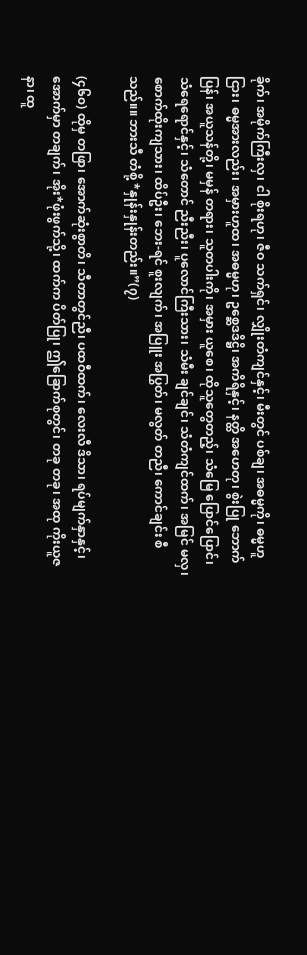ခိုက်၊ အမိုက်ကြီးလှ၊ ငါ စိုးရဟု၊ ဇီဝ သက်ရှင်၊ လျှိုးတံကျင်နှင့်၊ မီးတွင် ပစ်ချ၊ အဓမ္မကို၊ ဓမ္မဟူငြား၊ ဓမ္မအားလည်း၊ အမှားဟူထ၊ အဓမ္မဟု၊ ဥစ္ဆေဒဒိဋ္ဌိ၊ အကိရိနှင့်၊ နတ္ထိ အဟေတု၊ စွဲးပြု ဘောက်ပြန်၊ အယူသန်တို့၊ မမှန် တရား၊ သူတပါးကို၊ အမှား ယူစေ၊ ထိုသူတွေတည့်၊ သံမြေ ပြောင်ပြောင်၊ သံရေရောင်နှင့်၊ သံတောင် ညီးညီး၊ ပူလောင်ကြီးသား၊ သံမီး ချင်ချင်၊ သံတံကျင်ထက်၊ အမြင် မလှ၊ စောက်ထိုးကျသား၊ ထိပ်ဦး၊ ဘေး-ရင် စူးလျက်၊ အပြူး အပြွတ်၊ မလွတ် တညီ၊ ကောင်ချင်း စီသည်။။ ဘားသီ တံစို့ *နှုန်းနှုန်းတည်း။”(၇)

(၄၆၀) ထိုမှ တဖြာ၊ အောက်ဆုံးစွာတိ၊ သီတာတွင်ညီ၊ ပထဝီထက်၊ လေးလီ ဒိသာ၊ ရပ်မျက်နှာနှင့်၊ အောက်မှာ တချက်၊ အိုး*ဖုံးဖွက်သို့၊ ထက်က ပိတ်ပြု၊ ဤခြောက်စုတွင်၊ တခု တခု၊ အထု ကိုးယူဇနာ၊ ထူ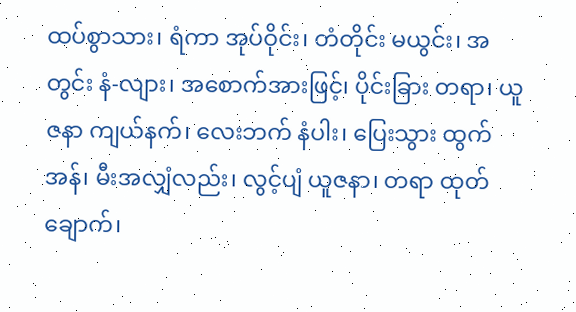ထပ်စွာသား၊ ရံကာ အုပ်ဝိုင်း၊ တံတိုင်း မယွင်း၊ အတွင်း နံ-လျား၊ အစောက်အားဖြင့်၊ ပိုင်းခြား တရာ၊ ယူဇနာ ကျယ်နက်၊ လေးဘက် နံပါး၊ ပြေးသွား ထွက်အန်၊ မီးအလျှံလည်း၊ လွင့်ပျံ ယူဇနာ၊ တရာ ထုတ်ချောက်၊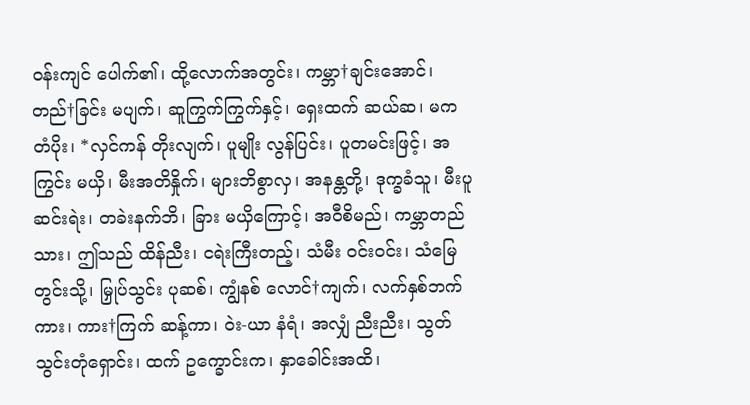ဝန်းကျင် ပေါက်၏၊ ထို့လောက်အတွင်း၊ ကမ္ဘာ†ချင်းအောင်၊ တည်†ခြင်း မပျက်၊ ဆူကြွက်ကြွက်နှင့်၊ ရှေးထက် ဆယ်ဆ၊ မက တံပိုး၊ *လှင်ကန် တိုးလျက်၊ ပူမျိုး လွန်ပြင်း၊ ပူတမင်းဖြင့်၊ အကြွင်း မယှိ၊ မီးအတိနှိုက်၊ များဘိစွာလှ၊ အနန္တတို့၊ ဒုက္ခခံသူ၊ မီးပူ ဆင်းရဲး၊ တခဲးနက်ဘိ၊ ခြား မယှိကြောင့်၊ အဝီစိမည်၊ ကမ္ဘာတည်သား၊ ဤသည် ထိန်ညီး၊ ငရဲးကြီးတည့်၊ သံမီး ဝင်းဝင်း၊ သံမြေတွင်းသို့၊ မြှုပ်သွင်း ပုဆစ်၊ ကျွံနစ် လောင်†ကျက်၊ လက်နှစ်ဘက်ကား၊ ကား†ကြက် ဆန့်ကာ၊ ဝဲး-ယာ နံရံ၊ အလျှံ ညီးညီး၊ သွတ်သွင်းတုံရှောင်း၊ ထက် ဥက္ခောင်းက၊ နှာခေါင်းအထိ၊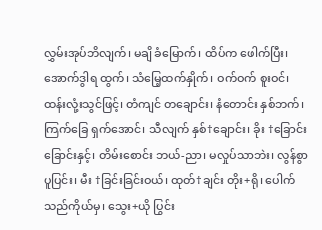လွှမ်းအုပ်ဘိလျက်၊ မချိ ခံမြောက်၊ ထိပ်က ဖေါက်ပြီး၊ အောက်ဒွါရ ထွက်၊ သံမြေ့ထက်နှိုက်၊ ဝက်ဝက် စူးဝင်၊ ထန်းလုံ့းသွင်ဖြင့်၊ တံကျင် တချောင်း၊ နံတောင်း နှစ်ဘက်၊ ကြက်ခြေ ရှက်အောင်၊ သီလျက် နှစ်†ချောင်း၊ ခိုး †ခြောင်းခြောင်းနှင့်၊ တိမ်းစောင်း ဘယ်-ညာ၊ မလှုပ်သာဘဲး၊ လွန်စွာ ပူပြင်း၊ မီး †ခြင်းခြင်းဝယ်၊ ထုတ်†ချင်း တိုး+ရို၊ ပေါက်သည်ကိုယ်မှ၊ သွေး+ယို ပြွင်း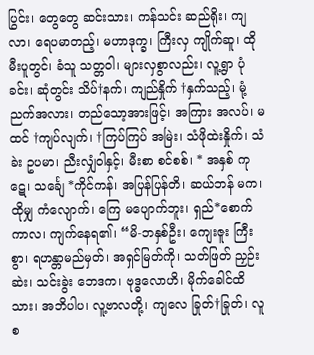ပြွင်း၊ တွေတွေ ဆင်းသား၊ ကန်သင်း ဆည်ရိုး၊ ကျလာ၊ ရေပမာတည့်၊ မဟာဒုက္ခ၊ ကြီးလှ ကျိုက်ဆူ၊ ထိုမီးပူတွင်၊ ခံသူ သတ္တဝါ၊ များလှစွာလည်း၊ လူ့ရွာ ပုံခင်း၊ ဆုံတွင်း သိပ်†နက်၊ ကျည်နှိုက် †နှက်သည့်၊ မုံ့ညက်အလား၊ တည်သော့အားဖြင့်၊ အကြား အလပ်၊ မထင် †ကျပ်လျက်၊ †ကြပ်ကြပ် အမြဲး၊ သံဖိုထဲးနှိုက်၊ သံခဲး ဥပမာ၊ ညီးလျှံဝါနှင့်၊ မီးစာ စင်စစ်၊ * အနှစ် ကုဋေ၊ သင်္ချေ *ကိုင်ကန်၊ အပြန်ပြန်တိ၊ ဆယ်ဘန် မက၊ ထိုမျှ ကံလျောက်၊ ကြေ မပျောက်ဘူး၊ ရှည်*စောက်ကာလ၊ ကျက်နေရ၏၊ “မိ-ဘနှစ်ဦး၊ ကျေးဇူး ကြီးစွာ၊ ရဟန္တာမည်မှတ်၊ အရှင်မြတ်ကို၊ သတ်ဖြတ် ညှဉ်းဆဲး၊ သင်းခွဲး ဘေဒက၊ ဗုဒ္ဓလောဟိ၊ မိုက်ခေါင်ထိသား၊ အဘိပါပ၊ လူ့ဗာလတို့၊ ကျလေ ခြုတ်†ခြုတ်၊ လူစ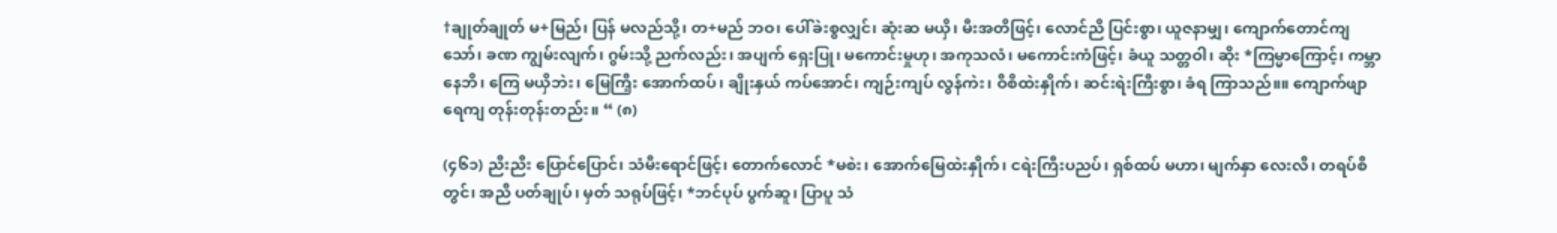†ချုတ်ချုတ် မ+မြည်၊ ပြန် မလည်သို့၊ တ+မည် ဘဝ၊ ပေါ်ခဲးစွလျှင်၊ ဆုံးဆ မယှိ၊ မီးအတိဖြင့်၊ လောင်ညိ ပြင်းစွာ၊ ယူဇနာမျှ၊ ကျောက်တောင်ကျသော်၊ ခဏ ကျွမ်းလျက်၊ ဂွမ်းသို့ ညက်လည်း၊ အပျက် ရှေးပြု၊ မကောင်းမှုဟု၊ အကုသလံ၊ မကောင်းကံဖြင့်၊ ခံယူ သတ္တဝါ၊ ဆိုး *ကြမ္မာကြောင့်၊ ကမ္ဘာနေဘိ၊ ကြေ မယှိဘဲး၊ မြေကြီ့း အောက်ထပ်၊ ချိုးနှယ် ကပ်အောင်၊ ကျဉ်းကျပ် လွန်ကဲး၊ ဝီစိထဲးနှိုက်၊ ဆင်းရဲးကြီးစွာ၊ ခံရ ကြာသည်။။ ကျောက်ဖျာ ရေကျ တုန်းတုန်းတည်း။ “ (၈)

(၄၆၁) ညီးညီး ပြောင်ပြောင်၊ သံမီးရောင်ဖြင့်၊ တောက်လောင် *မစဲး၊ အောက်မြေထဲးနှိုက်၊ ငရဲးကြီးပညပ်၊ ရှစ်ထပ် မဟာ၊ မျက်နှာ လေးလီ၊ တရပ်စီတွင်၊ အညီ ပတ်ချုပ်၊ မှတ် သရုပ်ဖြင့်၊ *ဘင်ပုပ် ပွက်ဆူ၊ ပြာပူ သံ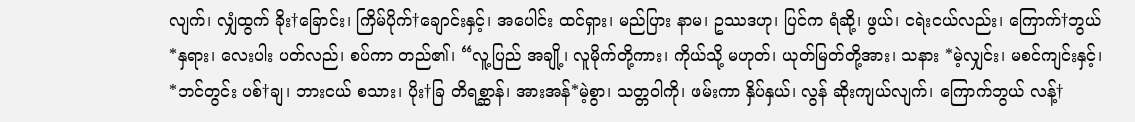လျက်၊ လျှံထွက် ခိုး†ခြောင်း၊ ကြိမ်ပိုက်†ချောင်းနှင့်၊ အပေါင်း ထင်ရှား၊ မည်ပြား နာမ၊ ဥဿဒဟု၊ ပြင်က ရံဆို့၊ ဖွယ်၊ ငရဲးငယ်လည်း၊ ကြောက်†ဘွယ် *နှရား၊ လေးပါး ပတ်လည်၊ စပ်ကာ တည်၏၊ “လူ့ပြည် အချို့၊ လူမိုက်တို့ကား၊ ကိုယ်သို့ မဟုတ်၊ ယုတ်မြတ်တို့အား၊ သနား *မဲ့လျှင်း၊ မစင်ကျင်းနှင့်၊ *ဘင်တွင်း ပစ်†ချ၊ ဘားငယ် စသား၊ ပိုး†ခြ တိရစ္ဆာန်၊ အားအန်*မဲ့စွာ၊ သတ္တဝါကို၊ ဖမ်းကာ နှိပ်နှယ်၊ လွန် ဆိုးကျယ်လျက်၊ ကြောက်ဘွယ် လန့်†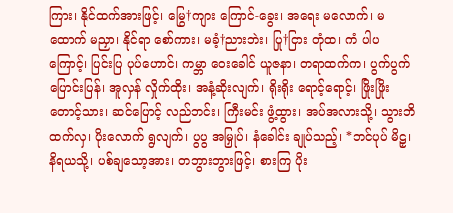ကြား၊ နိုင်ထက်အားဖြင့်၊ မြွေ†ကျား ကြောင်-ခွေး၊ အရေး မလောက်၊ မထောက် မညှာ၊ နိုင်ရာ စော်ကား၊ မခံ့†ညားဘဲး၊ ပြု†ငြား တုံထ၊ ကံ ပါပကြောင့်၊ ပြင်းပြ ပုပ်ဟောင်၊ ကမ္ဘာ ဝေးခေါင် ယူဇနာ၊ တရာထက်က၊ ပွက်ပွက် ပြောင်းပြန်၊ အူလှန် လှိုက်ထိုး၊ အနံ့ဆိုးလျက်၊ ရိုးရိုး ရောင့်ရောင့်၊ ဖြိုးဖြိုး တောင့်သား၊ ဆင်ပြောင့် လည်ဘင်း၊ ကြီးမင်း ဖွံ့ထွား၊ အပ်အလားသို့၊ သွားဘိ ထက်လှ၊ ပိုးလောက် ရွလျက်၊ ပွပွ အမြှုပ်၊ နံခေါင်း ချုပ်သည့်၊ *ဘင်ပုပ် မိဠှ၊ နိရယသို့၊ ပစ်ချသော့အား၊ တဘွားဘွားဖြင့်၊ စားကြ ပိုး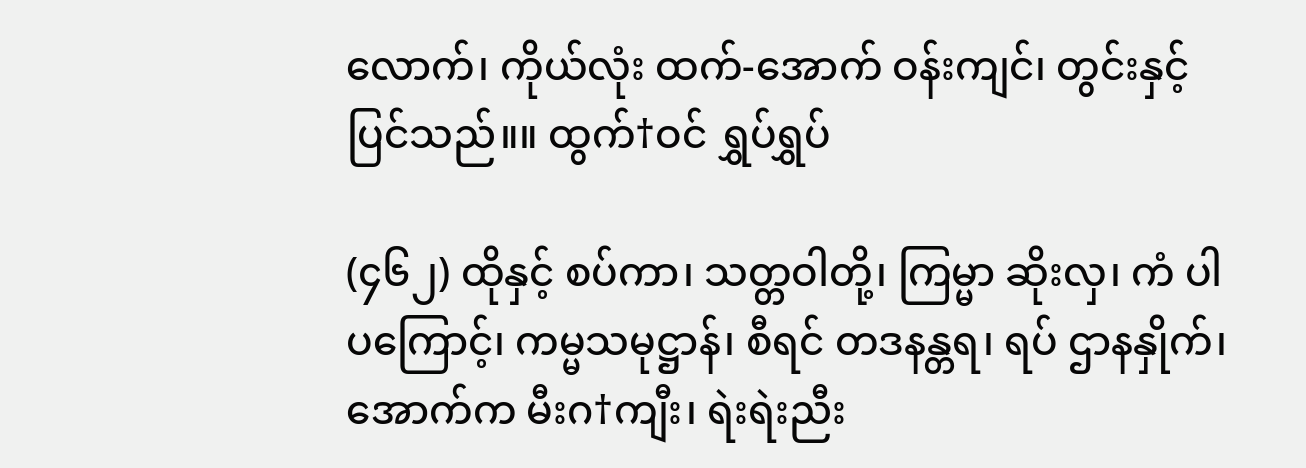လောက်၊ ကိုယ်လုံး ထက်-အောက် ဝန်းကျင်၊ တွင်းနှင့် ပြင်သည်။။ ထွက်†ဝင် ရွှပ်ရွှပ်

(၄၆၂) ထိုနှင့် စပ်ကာ၊ သတ္တဝါတို့၊ ကြမ္မာ ဆိုးလှ၊ ကံ ပါပကြောင့်၊ ကမ္မသမုဋ္ဌာန်၊ စီရင် တဒနန္တရ၊ ရပ် ဌာနနှိုက်၊ အောက်က မီးဂ†ကျီး၊ ရဲးရဲးညီး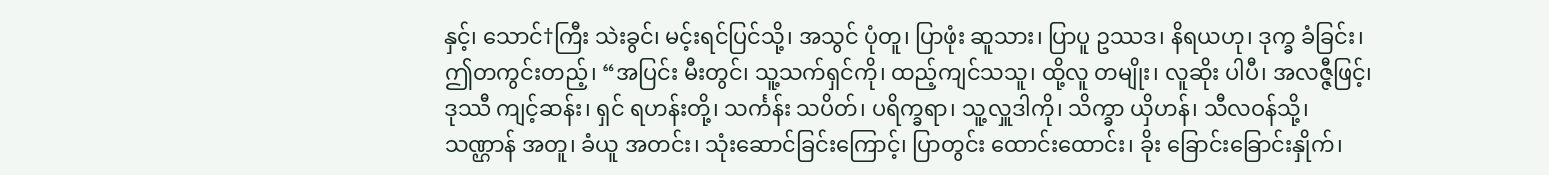နှင့်၊ သောင်†ကြီး သဲးခွင်၊ မင့်းရင်ပြင်သို့၊ အသွင် ပုံတူ၊ ပြာဖုံး ဆူသား၊ ပြာပူ ဥဿဒ၊ နိရယဟု၊ ဒုက္ခ ခံခြင်း၊ ဤတကွင်းတည့်၊ “အပြင်း မီးတွင်၊ သူ့သက်ရှင်ကို၊ ထည့်ကျင်သသူ၊ ထို့လူ တမျိုး၊ လူဆိုး ပါပီ၊ အလဇ္ဇီဖြင့်၊ ဒုဿီ ကျင့်ဆန်း၊ ရှင် ရဟန်းတို့၊ သင်္ကန်း သပိတ်၊ ပရိက္ခရာ၊ သူ့လှူဒါကို၊ သိက္ခာ ယှိဟန်၊ သီလဝန်သို့၊ သဏ္ဌာန် အတူ၊ ခံယူ အတင်း၊ သုံးဆောင်ခြင်းကြောင့်၊ ပြာတွင်း ထောင်းထောင်း၊ ခိုး ခြောင်းခြောင်းနှိုက်၊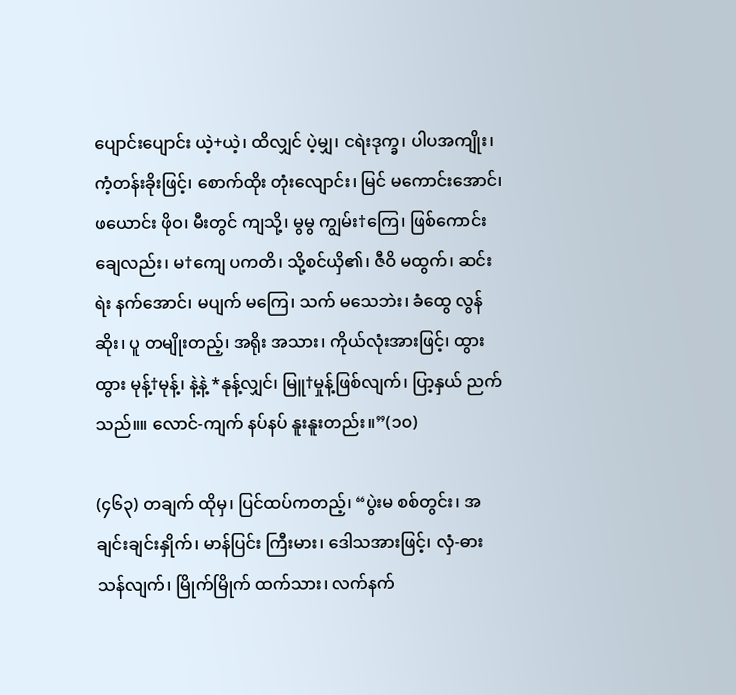ပျောင်းပျောင်း ယဲ့+ယဲ့၊ ထိလျှင် ပဲ့မျှ၊ ငရဲးဒုက္ခ၊ ပါပအကျိုး၊ ကံ့တန်းခိုးဖြင့်၊ စောက်ထိုး တုံးလျောင်း၊ မြင် မကောင်းအောင်၊ ဖယောင်း ဖိုဝ၊ မီးတွင် ကျသို့၊ မွမွ ကျွမ်း†ကြေ၊ ဖြစ်ကောင်းချေလည်း၊ မ†ကျေ ပကတိ၊ သို့စင်ယှိ၏၊ ဇီဝိ မထွက်၊ ဆင်းရဲး နက်အောင်၊ မပျက် မကြေ၊ သက် မသေဘဲး၊ ခံထွေ လွန်ဆိုး၊ ပူ တမျိုးတည့်၊ အရိုး အသား၊ ကိုယ်လုံးအားဖြင့်၊ ထွားထွား မုန့်†မုန့်၊ နဲ့နဲ့ *နုန့်လျှင်၊ မြူ†မှုန့်ဖြစ်လျက်၊ ပြာ့နှယ် ညက်သည်။။ လောင်-ကျက် နပ်နပ် နူးနူးတည်း။”(၁၀)

(၄၆၃) တချက် ထိုမှ၊ ပြင်ထပ်ကတည့်၊ “ပွဲးမ စစ်တွင်း၊ အချင်းချင်းနှိုက်၊ မာန်ပြင်း ကြီးမား၊ ဒေါသအားဖြင့်၊ လှံ-ဓား သန်လျက်၊ မြိုက်မြိုက် ထက်သား၊ လက်နက်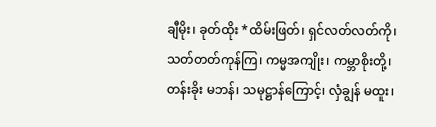ချီမိုး၊ ခုတ်ထိုး *ထိမ်းဖြတ်၊ ရှင်လတ်လတ်ကို၊ သတ်တတ်ကုန်ကြ၊ ကမ္မအကျိုး၊ ကမ္ဘာစိုးတို့၊ တန်းခိုး မဘန်၊ သမုဋ္ဌာန်ကြောင့်၊ လှံချွန် မထူး၊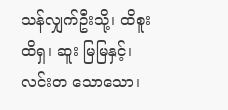သန်လျှက်ဦးသို့၊ ထိစူး ထိရှ၊ ဆူး မြမြနှင့်၊ လင်းတ သောသော၊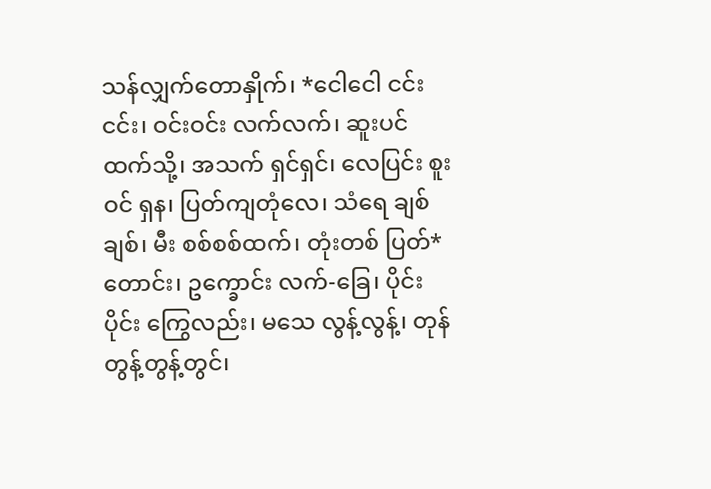သန်လျှက်တောနှိုက်၊ *ငေါငေါ ငင်းငင်း၊ ဝင်းဝင်း လက်လက်၊ ဆူးပင်ထက်သို့၊ အသက် ရှင်ရှင်၊ လေပြင်း စူးဝင် ရှန၊ ပြတ်ကျတုံလေ၊ သံရေ ချစ်ချစ်၊ မီး စစ်စစ်ထက်၊ တုံးတစ် ပြတ်*တောင်း၊ ဥက္ခောင်း လက်-ခြေ၊ ပိုင်းပိုင်း ကြွေလည်း၊ မသေ လွန့်လွန့်၊ တုန် တွန့်တွန့်တွင်၊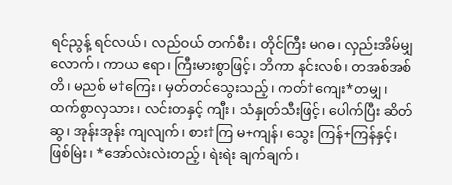ရင်ညွန့် ရင်လယ်၊ လည်ဝယ် တက်စီး၊ တိုင်ကြီး မဂဓ၊ လှည်းအိမ်မျှလောက်၊ ကာယ ဧရာ၊ ကြီးမားစွာဖြင့်၊ ဘိကာ နင်းလစ်၊ တအစ်အစ်တိ၊ မညစ် မ†ကြေး၊ မှတ်တင်သွေးသည့်၊ ကတ်†ကျေး*တမျှ၊ ထက်စွာလှသား၊ လင်းတနှင့် ကျီး၊ သံနှုတ်သီးဖြင့်၊ ပေါက်ပြီး ဆိတ်ဆွ၊ အုန်းအုန်း ကျလျက်၊ စား†ကြ မ+ကျန်၊ သွေး ကြန်+ကြန်နှင့်၊ ဖြစ်မြဲး၊ *အော်လဲးလဲးတည့်၊ ရဲးရဲး ချက်ချက်၊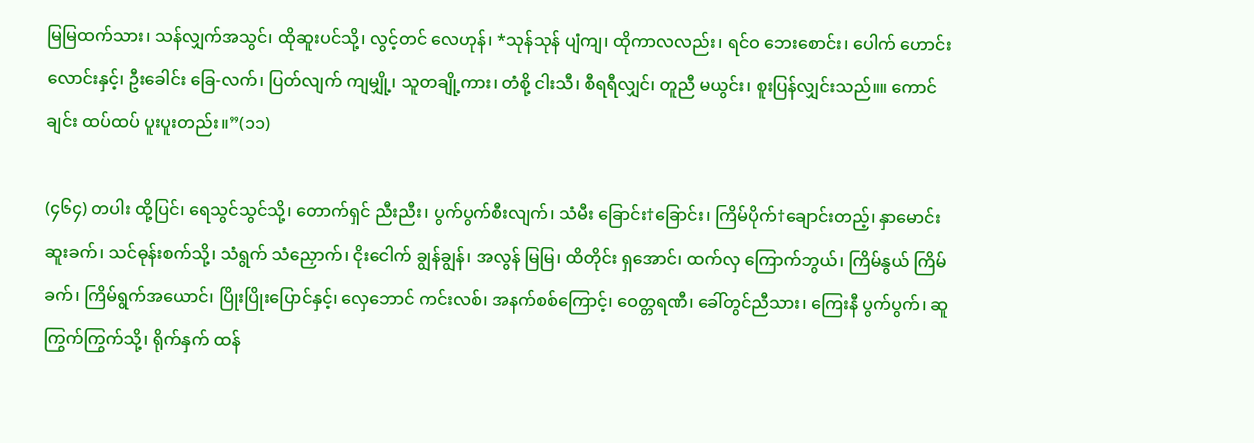မြမြထက်သား၊ သန်လျှက်အသွင်၊ ထိုဆူးပင်သို့၊ လွင့်တင် လေဟုန်၊ *သုန်သုန် ပျံကျ၊ ထိုကာလလည်း၊ ရင်ဝ ဘေးစောင်း၊ ပေါက် ဟောင်းလောင်းနှင့်၊ ဦးခေါင်း ခြေ-လက်၊ ပြတ်လျက် ကျမျှို့၊ သူတချို့ကား၊ တံစို့ ငါးသီ၊ စီရရီလျှင်၊ တူညီ မယွင်း၊ စူးပြန်လျှင်းသည်။။ ကောင်ချင်း ထပ်ထပ် ပူးပူးတည်း။”(၁၁)

(၄၆၄) တပါး ထို့ပြင်၊ ရေသွင်သွင်သို့၊ တောက်ရှင် ညီးညီး၊ ပွက်ပွက်စီးလျက်၊ သံမီး ခြောင်း†ခြောင်း၊ ကြိမ်ပိုက်†ချောင်းတည့်၊ နှာမောင်း ဆူးခက်၊ သင်ဓုန်းစက်သို့၊ သံရွက် သံညှောက်၊ ငိုးငေါက် ချွန်ချွန်၊ အလွန် မြမြ၊ ထိတိုင်း ရှအောင်၊ ထက်လှ ကြောက်ဘွယ်၊ ကြိမ်နွယ် ကြိမ်ခက်၊ ကြိမ်ရွက်အယောင်၊ ပြိုးပြိုးပြောင်နှင့်၊ လှေဘောင် ကင်းလစ်၊ အနက်စစ်ကြောင့်၊ ဝေတ္တရဏီ၊ ခေါ်တွင်ညီသား၊ ကြေးနီ ပွက်ပွက်၊ ဆူ ကြွက်ကြွက်သို့၊ ရိုက်နှက် ထန်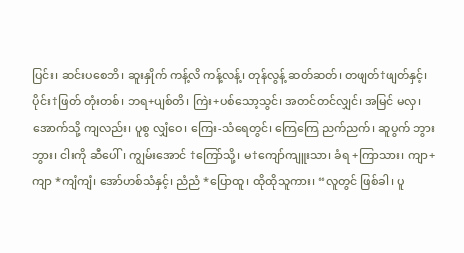ပြင်း၊ ဆင်းပစေဘိ၊ ဆူးနှိုက် ကန့်လိ ကန့်လန့်၊ တုန်လွန့် ဆတ်ဆတ်၊ တဖျတ်†ဖျတ်နှင့်၊ ပိုင်း†ဖြတ် တုံးတစ်၊ ဘရ+ပျစ်တိ၊ ကြဲး+ပစ်သော့သွင်၊ အတင်တင်လျှင်၊ အမြင် မလှ၊ အောက်သို့ ကျလည်း၊ ပူစွ လျှံဝေ၊ ကြေး-သံရေတွင်၊ ကြေကြေ ညက်ညက်၊ ဆူပွက် ဘွားဘွား၊ ငါးကို ဆီပေါ်၊ ကျွမ်းအောင် †ကြော်သို့၊ မ†ကျော်ကျူးသာ၊ ခံရ +ကြာသား၊ ကျာ+ကျာ *ကျံကျံ၊ အော်ဟစ်သံနှင့်၊ ညံညံ *ပြောထူ၊ ထိုထိုသူကား၊ “လူတွင် ဖြစ်ခါ၊ ပူ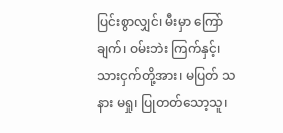ပြင်းစွာလျှင်၊ မီးမှာ ကြော်ချက်၊ ဝမ်းဘဲး ကြက်နှင့်၊ သားငှက်တို့အား၊ မပြတ် သနား မရှု၊ ပြုတတ်သော့သူ၊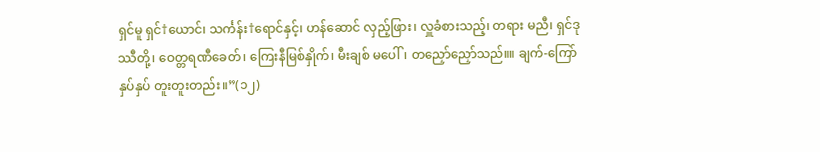ရှင်မူ ရှင်†ယောင်၊ သင်္ကန်း†ရောင်နှင့်၊ ဟန်ဆောင် လှည့်ဖြား၊ လှူခံစားသည့်၊ တရား မညီ၊ ရှင်ဒုဿီတို့၊ ဝေတ္တရဏီခေတ်၊ ကြေးနီမြစ်နှိုက်၊ မီးချစ် မပေါ်၊ တညှော်ညှော်သည်။။ ချက်-ကြော် နှပ်နှပ် တူးတူးတည်း။”(၁၂)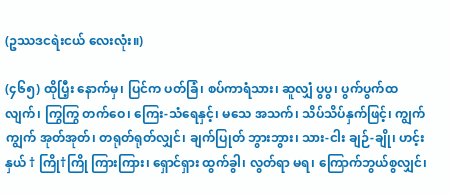(ဥဿဒငရဲးငယ် လေးလုံး။)

(၄၆၅) ထိုပြီ့း နောက်မှ၊ ပြင်က ပတ်ခြံ၊ စပ်ကာရံသား၊ ဆူလျှံ ပွပွ၊ ပွက်ပွက်ထလျက်၊ ကြွကြွ တက်ဝေ၊ ကြေး-သံရေနှင့်၊ မသေ အသက်၊ သိပ်သိပ်နှက်ဖြင့်၊ ကျွက်ကျွက် အုတ်အုတ်၊ တရုတ်ရုတ်လျှင်၊ ချက်ပြုတ် ဘွားဘွား၊ သား-ငါး ချဉ်-ချို၊ ဟင့်းနှယ် † ကြို†ကြို ကြားကြား၊ ရှောင်ရှား ထွက်ခွါ၊ လွတ်ရာ မရ၊ ကြောက်ဘွယ်စွလျှင်၊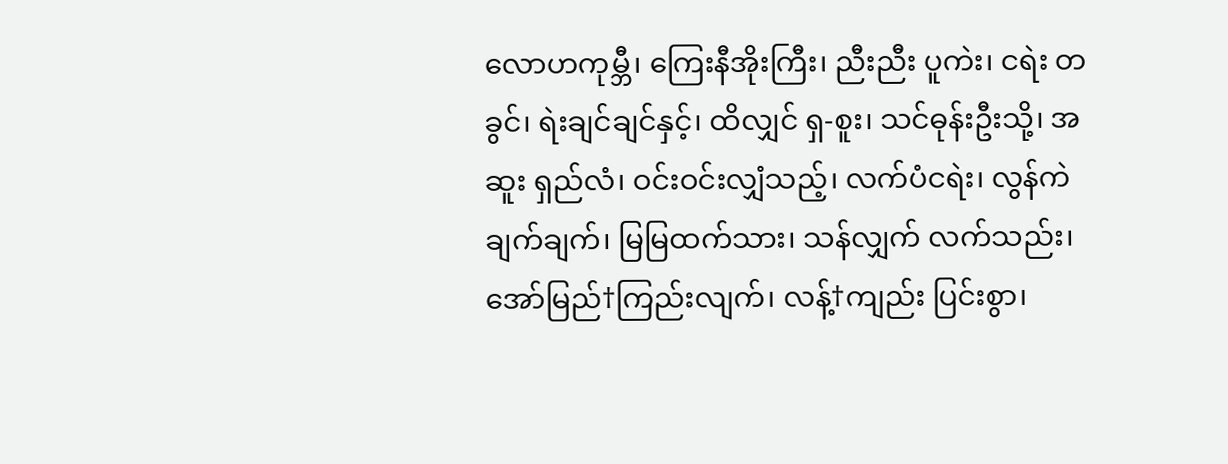လောဟကုမ္ဘီ၊ ကြေးနီအိုးကြီး၊ ညီးညီး ပူကဲး၊ ငရဲး တခွင်၊ ရဲးချင်ချင်နှင့်၊ ထိလျှင် ရှ-စူး၊ သင်ဓုန်းဦးသို့၊ အဆူး ရှည်လံ၊ ဝင်းဝင်းလျှံသည့်၊ လက်ပံငရဲး၊ လွန်ကဲ ချက်ချက်၊ မြမြထက်သား၊ သန်လျှက် လက်သည်း၊ အော်မြည်†ကြည်းလျက်၊ လန့်†ကျည်း ပြင်းစွာ၊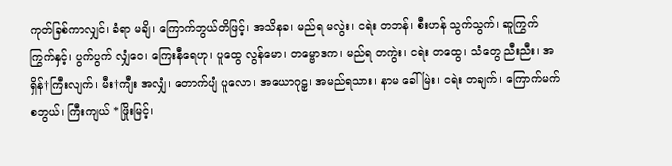ကုတ်ခြစ်ကာလျှင်၊ ခံရာ မချိ၊ ကြောက်ဘွယ်တိဖြင့်၊ အသိနခ၊ မည်ရ မလွဲး၊ ငရဲး တဘန်၊ စီးဟန် သွက်သွက်၊ ဆူကြွက်ကြွက်နှင့်၊ ပွက်ပွက် လျှံဝေ၊ ကြေးနီရေဟု၊ ပူထွေ လွန်မော၊ တမ္ဗောဒက၊ မည်ရ တကွဲး၊ ငရဲး တထွေ၊ သံတွေ ညီးညီး၊ အရှိန်†ကြီးလျက်၊ မီး†ကျီး အလျှံ၊ တောက်ပျံ ပူလော၊ အယောဂုဠှ၊ အမည်ရသား၊ နာမ ခေါ်မြဲး၊ ငရဲး တချက်၊ ကြောက်မက်စဘွယ်၊ ကြီးကျယ် *ဖြိုးမြင့်၊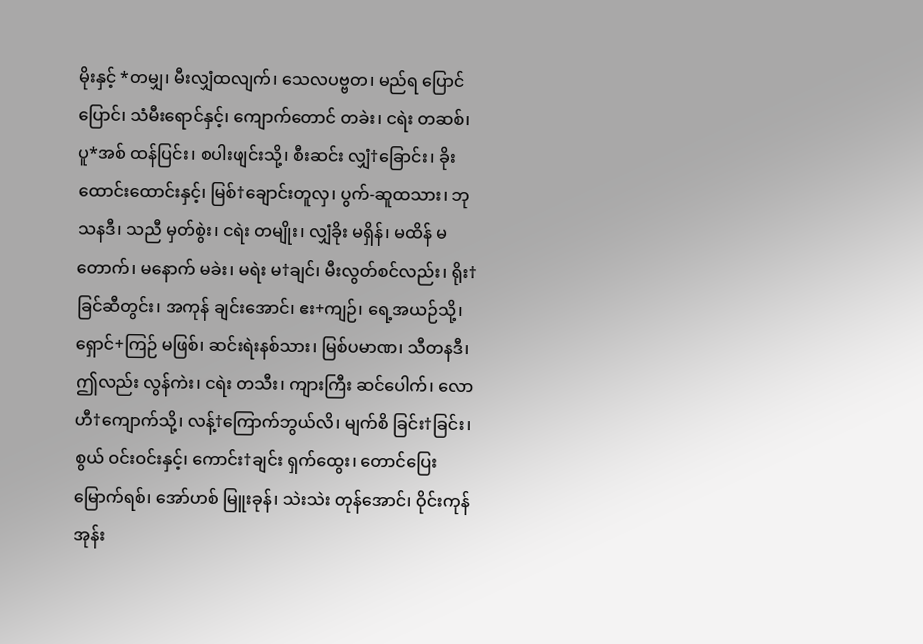မိုးနှင့် *တမျှ၊ မီးလျှံထလျက်၊ သေလပဗ္ဗတ၊ မည်ရ ပြောင်ပြောင်၊ သံမီးရောင်နှင့်၊ ကျောက်တောင် တခဲး၊ ငရဲး တဆစ်၊ ပူ*အစ် ထန်ပြင်း၊ စပါးဖျင်းသို့၊ စီးဆင်း လျှံ†ခြောင်း၊ ခိုးထောင်းထောင်းနှင့်၊ မြစ်†ချောင်းတူလှ၊ ပွက်-ဆူထသား၊ ဘုသနဒီ၊ သညီ မှတ်စွဲး၊ ငရဲး တမျိုး၊ လျှံခိုး မရှိန်၊ မထိန် မတောက်၊ မနောက် မခဲး၊ မရဲး မ†ချင်၊ မီးလွတ်စင်လည်း၊ ရိုး†ခြင်ဆီတွင်း၊ အကုန် ချင်းအောင်၊ ဧး+ကျဉ်၊ ရေ့အယဉ်သို့၊ ရှောင်+ကြဉ် မဖြစ်၊ ဆင်းရဲးနစ်သား၊ မြစ်ပမာဏ၊ သီတနဒီ၊ ဤလည်း လွန်ကဲး၊ ငရဲး တသီး၊ ကျားကြီး ဆင်ပေါက်၊ လောဟီ†ကျောက်သို့၊ လန့်†ကြောက်ဘွယ်လိ၊ မျက်စိ ခြင်း†ခြင်း၊ စွယ် ဝင်းဝင်းနှင့်၊ ကောင်း†ချင်း ရှက်ထွေး၊ တောင်ပြေး မြောက်ရစ်၊ အော်ဟစ် မြူးခုန်၊ သဲးသဲး တုန်အောင်၊ ဝိုင်းကုန် အုန်း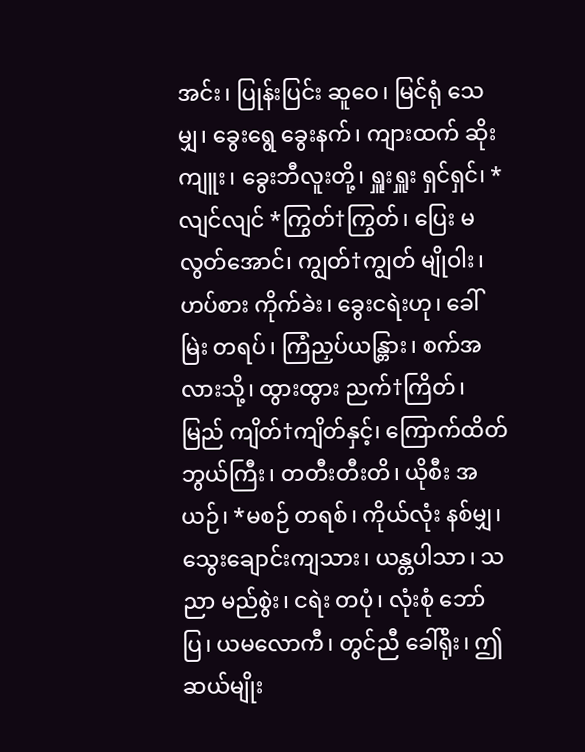အင်း၊ ပြုန်းပြင်း ဆူဝေ၊ မြင်ရုံ သေမျှ၊ ခွေးရွေ ခွေးနက်၊ ကျားထက် ဆိုးကျူး၊ ခွေးဘီလူးတို့၊ ရှူးရှူး ရှင်ရှင်၊ * လျင်လျင် *ကြွတ်†ကြွတ်၊ ပြေး မလွတ်အောင်၊ ကျွတ်†ကျွတ် မျိုဝါး၊ ဟပ်စား ကိုက်ခဲး၊ ခွေးငရဲးဟု၊ ခေါ်မြဲး တရပ်၊ ကြံညှပ်ယန္တြား၊ စက်အလားသို့၊ ထွားထွား ညက်†ကြိတ်၊ မြည် ကျိတ်†ကျိတ်နှင့်၊ ကြောက်ထိတ်ဘွယ်ကြီး၊ တတီးတီးတိ၊ ယိုစီး အယဉ်၊ *မစဉ် တရစ်၊ ကိုယ်လုံး နစ်မျှ၊ သွေးချောင်းကျသား၊ ယန္တပါသာ၊ သညာ မည်စွဲး၊ ငရဲး တပုံ၊ လုံးစုံ ဘော်ပြ၊ ယမလောကီ၊ တွင်ညီ ခေါ်ရိုး၊ ဤဆယ်မျိုး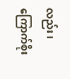လည်း၊ ကြောက်စိုး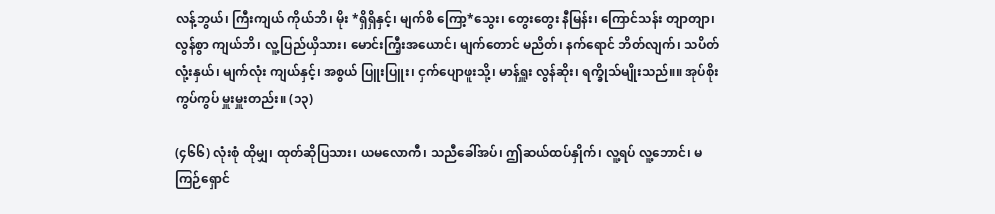လန့်ဘွယ်၊ ကြီးကျယ် ကိုယ်ဘိ၊ မိုး *ရှိရှိနှင့်၊ မျက်စိ ကြော့*သွေး၊ တွေးတွေး နီမြန်း၊ ကြောင်သန်း တျာတျာ၊ လွန်စွာ ကျယ်ဘိ၊ လူ့ပြည်ယှိသား၊ မောင်းကြီ့းအယောင်၊ မျက်တောင် မညိတ်၊ နက်ရောင် ဘိတ်လျက်၊ သပိတ်လုံ့းနှယ်၊ မျက်လုံး ကျယ်နှင့်၊ အစွယ် ပြူးပြူး၊ ငှက်ပျောဖူးသို့၊ မာန်ရှူး လွန်ဆိုး၊ ရက္ခိုသ်မျိုးသည်။။ အုပ်စိုး ကွပ်ကွပ် မှူးမှူးတည်း။ (၁၃)

(၄၆၆) လုံးစုံ ထိုမျှ၊ ထုတ်ဆိုပြသား၊ ယမလောကီ၊ သညီခေါ်အပ်၊ ဤဆယ်ထပ်နှိုက်၊ လူ့ရပ် လူ့ဘောင်၊ မကြဉ်ရှောင်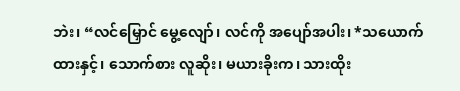ဘဲး၊ “လင်မြှောင် မွေ့လျော်၊ လင်ကို အပျော်အပါး၊ *သယောက်ထားနှင့်၊ သောက်စား လူဆိုး၊ မယားခိုးက၊ သားထိုး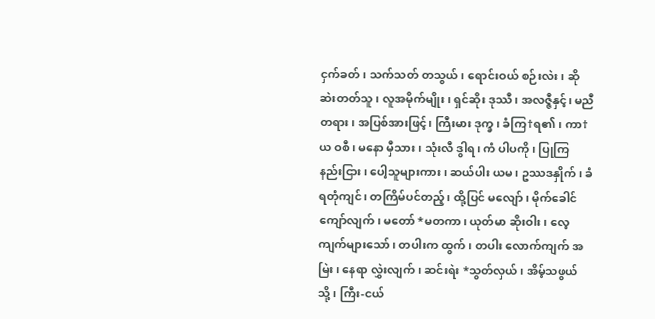ငှက်ခတ်၊ သက်သတ် တသွယ်၊ ရောင်းဝယ် စဉ်းလဲး၊ ဆိုဆဲးတတ်သူ၊ လူအမိုက်မျိုး၊ ရှင်ဆိုး ဒုဿီ၊ အလဇ္ဇီနှင့်၊ မညီ တရား၊ အပြစ်အားဖြင့်၊ ကြီးမား ဒုက္ခ၊ ခံကြ†ရ၏၊ ကာ†ယ ဝစီ၊ မနော မှီသား၊ သုံးလီ ဒွါရ၊ ကံ ပါပကို၊ ပြုကြ နည်းငြား၊ ပေါ့သူများကား၊ ဆယ်ပါး ယမ၊ ဥဿဒနှိုက်၊ ခံရတုံကျင်၊ တကြိမ်ပင်တည့်၊ ထို့ပြင် မလျော်၊ မိုက်ခေါင်ကျော်လျက်၊ မတော် *မတကာ၊ ယုတ်မာ ဆိုးဝါး၊ လေ့ကျက်များသော်၊ တပါးက ထွက်၊ တပါး လောက်ကျက် အမြဲး၊ နေရာ လွှဲးလျက်၊ ဆင်းရဲး *သွတ်လှယ်၊ အိမ့်သဖွယ်သို့၊ ကြီး-ငယ်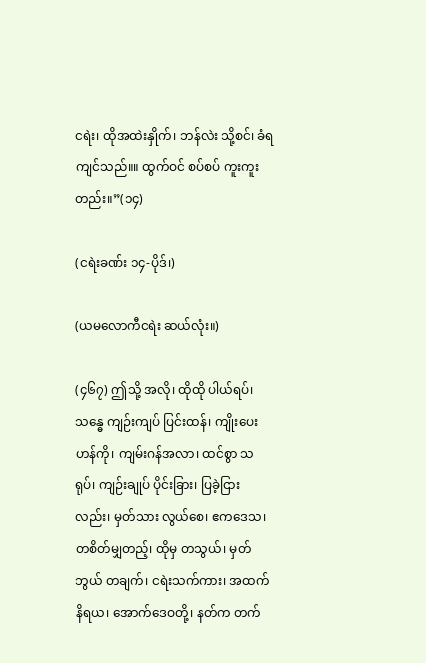ငရဲး၊ ထိုအထဲးနှိုက်၊ ဘန်လဲး သို့စင်၊ ခံရကျင်သည်။။ ထွက်ဝင် စပ်စပ် ကူးကူးတည်း။”(၁၄)

(ငရဲးခဏ်း ၁၄-ပိုဒ်၊)

(ယမလောကီငရဲး ဆယ်လုံး။)

(၄၆၇) ဤသို့ အလို၊ ထိုထို ပါယ်ရပ်၊ သန္ဓေ ကျဉ်းကျပ် ပြင်းထန်၊ ကျိုးပေးဟန်ကို၊ ကျမ်းဂန်အလာ၊ ထင်စွာ သရုပ်၊ ကျဉ်းချုပ် ပိုင်းခြား၊ ပြခဲ့ငြားလည်း၊ မှတ်သား လွယ်စေ၊ ဧကဒေသ၊ တစိတ်မျှတည့်၊ ထိုမှ တသွယ်၊ မှတ်ဘွယ် တချက်၊ ငရဲးသက်ကား၊ အထက် နိရယ၊ အောက်ဒေဝတို့၊ နတ်က တက်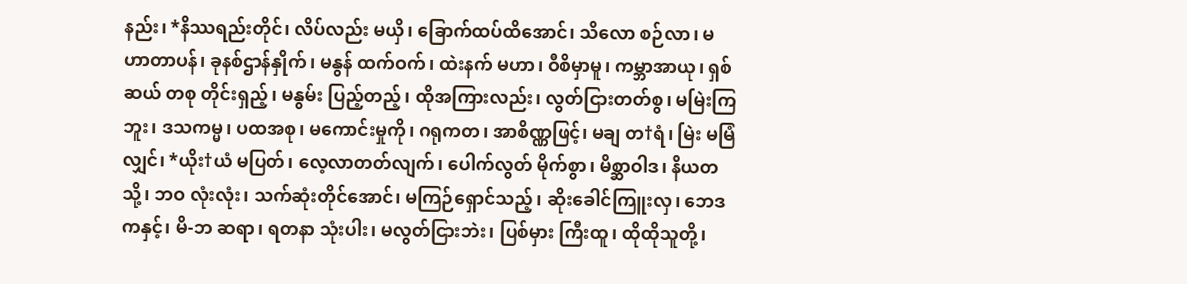နည်း၊ *နိဿရည်းတိုင်၊ လိပ်လည်း မယှိ၊ ခြောက်ထပ်ထိအောင်၊ သိလော စဉ်လာ၊ မဟာတာပန်၊ ခုနစ်ဌာန်နှိုက်၊ မနွန် ထက်ဝက်၊ ထဲးနက် မဟာ၊ ဝီစိမှာမူ၊ ကမ္ဘာအာယု၊ ရှစ်ဆယ် တစု တိုင်းရှည့်၊ မနွမ်း ပြည့်တည့်၊ ထိုအကြားလည်း၊ လွတ်ငြားတတ်စွ၊ မမြဲးကြဘူး၊ ဒသကမ္မ၊ ပထအစု၊ မကောင်းမှုကို၊ ဂရုကတ၊ အာစိဏ္ဏဖြင့်၊ မချ တ†ရံ၊ မြဲး မမြံလျှင်၊ *ယိုး†ယံ မပြတ်၊ လေ့လာတတ်လျက်၊ ပေါက်လွတ် မိုက်စွာ၊ မိစ္ဆာဝါဒ၊ နိယတသို့၊ ဘဝ လုံးလုံး၊ သက်ဆုံးတိုင်အောင်၊ မကြဉ်ရှောင်သည့်၊ ဆိုးခေါင်ကြူးလှ၊ ဘေဒကနှင့်၊ မိ-ဘ ဆရာ၊ ရတနာ သုံးပါး၊ မလွတ်ငြားဘဲး၊ ပြစ်မှား ကြီးထူ၊ ထိုထိုသူတို့၊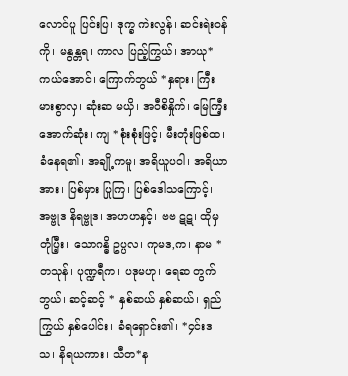လောင်ပူ ပြင်းပြ၊ ဒုက္ခ ကဲးလွန်၊ ဆင်းရဲးဝန်ကို၊ မနွန္တရ၊ ကာလ ပြည့်ကြွယ်၊ အာယု*ကယ်အောင်၊ ကြောက်ဘွယ် *နှရား၊ ကြီးမားစွာလှ၊ ဆုံးဆ မယှိ၊ အဝီစိနှိုက်၊ မြေကြီ့း အောက်ဆုံး၊ ကျ *စုံးစုံးဖြင့်၊ မီးတုံးဖြစ်ထ၊ ခံနေရ၏၊ အချို့ကမူ၊ အရိယူပဝါ၊ အရိယာအား၊ ပြစ်မှား ပြုကြ၊ ပြစ်ဒေါသကြောင့်၊ အဗ္ဗုဒ နိရဗ္ဗုဒ၊ အဟဟနှင့်၊ ဗဗ ဋဋ၊ ထိုမှ တုံပြီ့း၊ သောဂန္ဓိ ဥပ္ပလ၊ ကုမဒ,က၊ နာမ *တသုန်၊ ပုဏ္ဍရီက၊ ပဒုမဟု၊ ရေဆ တွက်ဘွယ်၊ ဆင့်ဆင့် * နှစ်ဆယ် နှစ်ဆယ်၊ ရှည်ကြွယ် နှစ်ပေါင်း၊ ခံရရှောင်း၏၊ *၄င်းဒသ၊ နိရယကား၊ သီတ*န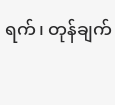ရက်၊ တုန်ချက်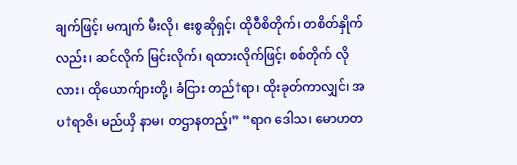ချက်ဖြင့်၊ မကျက် မီးလို၊ ဧးစွဆိုရှင့်၊ ထိုဝီစိတိုက်၊ တစိတ်နှိုက်လည်း၊ ဆင်လိုက် မြင်းလိုက်၊ ရထားလိုက်ဖြင့်၊ စစ်တိုက် လိုလား၊ ထိုယောက်ျားတို့၊ ခံငြား တည်†ရာ၊ ထိုးခုတ်ကာလျှင်၊ အပ†ရာဇိ၊ မည်ယှိ နာမ၊ တဌာနတည့်၊” “ရာဂ ဒေါသ၊ မောဟတ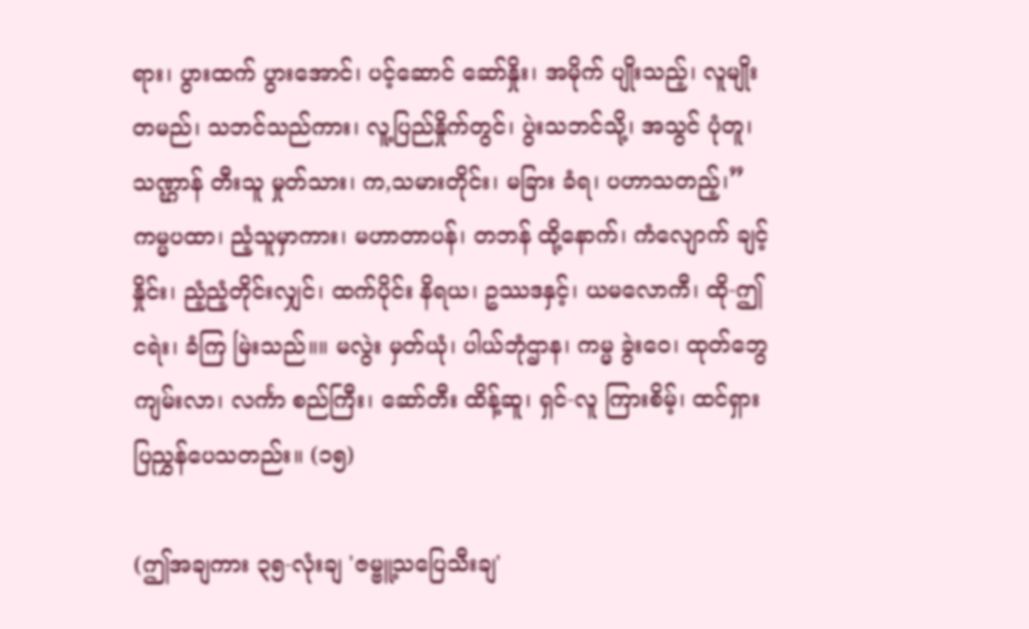ရား၊ ပွားထက် ပွားအောင်၊ ပင့်ဆောင် ဆော်နှိုး၊ အမိုက် ပျိုးသည့်၊ လူမျိုး တမည်၊ သဘင်သည်ကား၊ လူ့ပြည်နှိုက်တွင်၊ ပွဲးသဘင်သို့၊ အသွင် ပုံတူ၊ သဏ္ဌာန် တီးသူ မှုတ်သား၊ က,သမားတိုင်း၊ မခြား ခံရ၊ ပဟာသတည့်၊”ကမ္မပထာ၊ ညံ့သူမှာကား၊ မဟာတာပန်၊ တဘန် ထို့နောက်၊ ကံလျောက် ချင့်နှိုင်း၊ ညံ့ညံ့တိုင်းလျှင်၊ ထက်ပိုင်း နိရယ၊ ဥဿဒနှင့်၊ ယမလောကီ၊ ထို-ဤ ငရဲး၊ ခံကြ မြဲးသည်။။ မလွဲး မှတ်ယုံ၊ ပါယ်ဘုံဌာန၊ ကမ္မ ခွဲးဝေ၊ ထုတ်ဘွေ ကျမ်းလာ၊ လင်္ကာ စည်ကြီး၊ ဆော်တီး ထိန့်ဆူ၊ ရှင်-လူ ကြားစိမ့်၊ ထင်ရှား ပြညွှန်ပေသတည်း။ (၁၅)

(ဤအချကား ၃၅-လုံးချ 'ဇမ္ဗူ့သပြေသီးချ'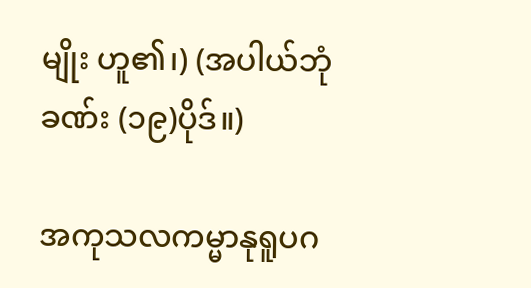မျိုး ဟူ၏၊) (အပါယ်ဘုံခဏ်း (၁၉)ပိုဒ်။)

အကုသလကမ္မာနုရူပဂ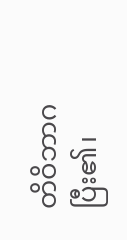တိဝိဘာဂ ပြီး၏၊